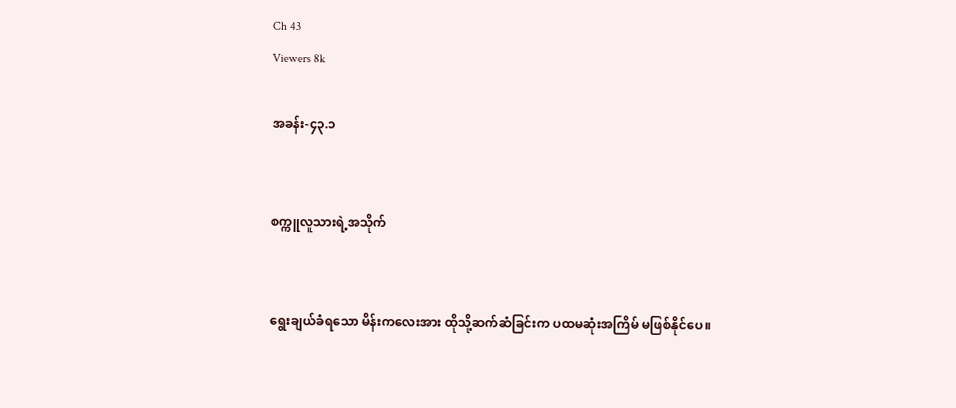Ch 43
Viewers 8k

အခန်း-၄၃.၁


စက္ကူလူသားရဲ့အသိုက်


ရွေးချယ်ခံရသော မိန်းကလေးအား ထိုသို့ဆက်ဆံခြင်းက ပထမဆုံးအကြိမ် မဖြစ်နိုင်ပေ။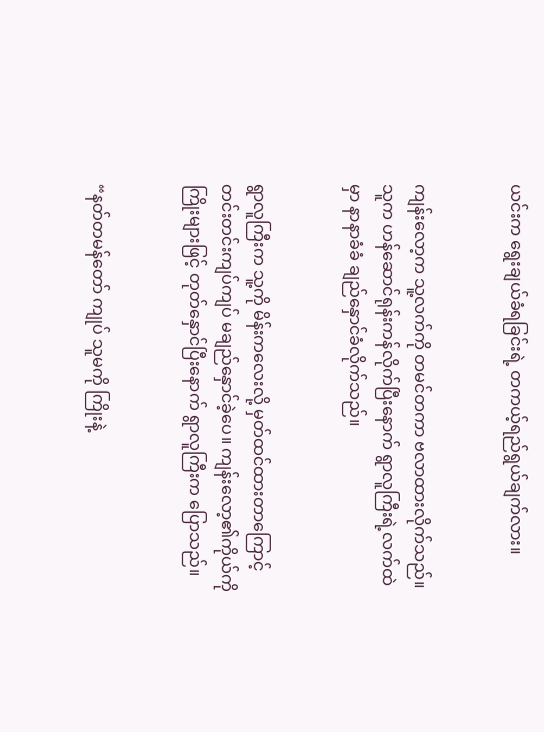ယင်းက ရွေးချယ်ခံရခြင်းရဲ့ တကယ့်ရည်ရွယ်ချက်လား။


ကျန်းလော့က သူ့လက်ကို တမင်တကာ ဗလာထားလိုက်သည်။ သူက ဟန်ဆောင်ရုန်းကန်လိုက်ပြီးနောက် ရွာလူကြီးရဲ့လက်ထဲမှာ နာနာခံခံ ချည်နှောင်ခံလိုက်သည်။


ရွာလူကြီးက သူ့ကို မိန်းကလေးလို့ မှတ်ထင်ထားတာကြောင့် တင်းတင်းကျပ်ကျပ် မချည်နှောင်ခဲ့ပေ။ ကျန်းလော့၏ကိုယ်ကို ကြိုးများဖြင့် တုတ်နှောင်ပြီးနောက် ရွာလူကြီးက ပြောသည်။


“နတ်တမန်တော် ကျုပ် သူမကို ကြိုးနဲ့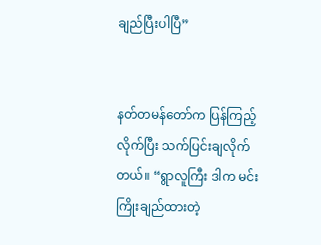ချည်ပြီးပါပြီ”


နတ်တမန်တော်က ပြန်ကြည့်လိုက်ပြီး သက်ပြင်းချလိုက်တယ်။ “ရွာလူကြီး ဒါက မင်း ကြိုးချည်ထားတဲ့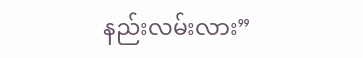နည်းလမ်းလား”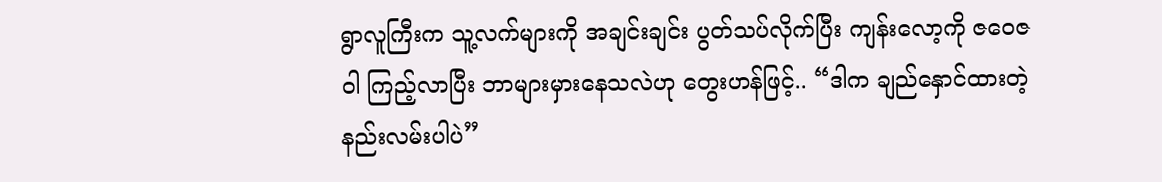ရွာလူကြီးက သူ့လက်များကို အချင်းချင်း ပွတ်သပ်လိုက်ပြီး ကျန်းလော့ကို ဇဝေဇဝါ ကြည့်လာပြီး ဘာများမှားနေသလဲဟု တွေးဟန်ဖြင့်.. “ဒါက ချည်နှောင်ထားတဲ့နည်းလမ်းပါပဲ”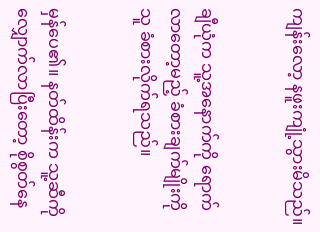ကျန်းလော့ နဖူးကျုံ့သွားမိသည်။


ချီယုံက သူ့အနောက်ကို ရောက်လာတော့မည့် ခံစားချက်မျိုးကို သူ ခံစားလိုက်ရသည်။


မှန်ပေ၏။ နတ်ထိန်းက သူ့ဆီကို လျှောက်လာပြီးတော့ စိုစွတ်နေ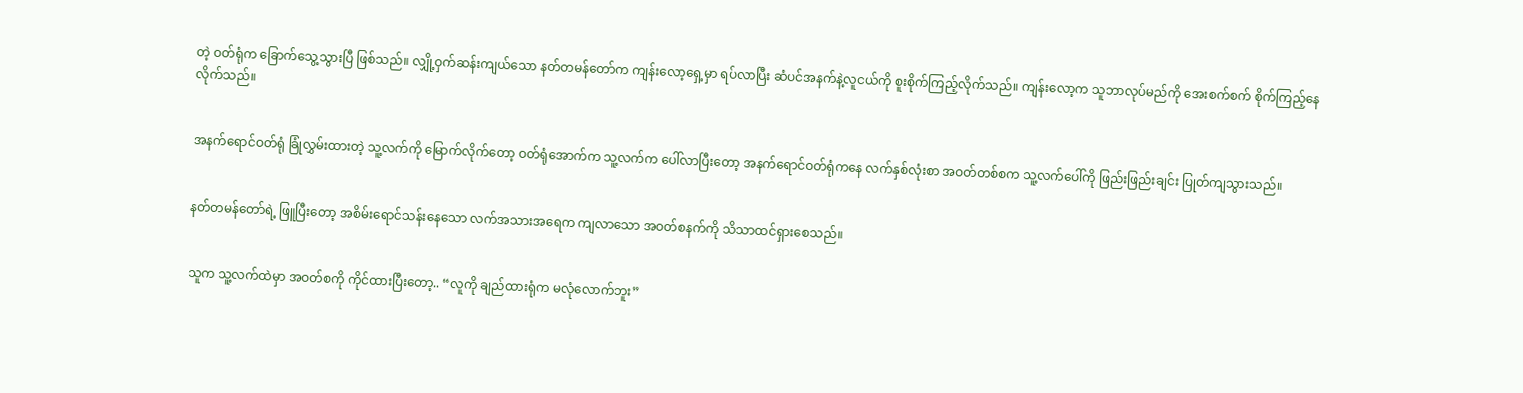တဲ့ ဝတ်ရုံက ခြောက်သွေ့သွားပြီ ဖြစ်သည်။ လျှို့ဝှက်ဆန်းကျယ်သော နတ်တမန်တော်က ကျန်းလော့ရှေ့မှာ ရပ်လာပြီး ဆံပင်အနက်နဲ့လူငယ်ကို စူးစိုက်ကြည့်လိုက်သည်။ ကျန်းလော့က သူဘာလုပ်မည်ကို အေးစက်စက် စိုက်ကြည့်နေလိုက်သည်။


အနက်ရောင်ဝတ်ရုံ ခြုံလွှမ်းထားတဲ့ သူ့လက်ကို မြောက်လိုက်တော့ ဝတ်ရုံအောက်က သူ့လက်က ပေါ်လာပြီးတော့ အနက်ရောင်ဝတ်ရုံကနေ လက်နှစ်လုံးစာ အဝတ်တစ်စက သူ့လက်ပေါ်ကို ဖြည်းဖြည်းချင်း ပြုတ်ကျသွားသည်။


နတ်တမန်တော်ရဲ့ ဖြူပြီးတော့ အစိမ်းရောင်သန်းနေသော လက်အသားအရေက ကျလာသော အဝတ်စနက်ကို သိသာထင်ရှားစေသည်။


သူက သူ့လက်ထဲမှာ အဝတ်စကို ကိုင်ထားပြီးတော့.. “လူကို ချည်ထားရုံက မလုံလောက်ဘူး”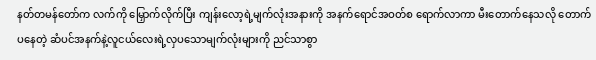နတ်တမန်တော်က လက်ကို မြှောက်လိုက်ပြီး ကျန်းလော့ရဲ့မျက်လုံးအနားကို အနက်ရောင်အဝတ်စ ရောက်လာကာ မီးတောက်နေသလို တောက်ပနေတဲ့ ဆံပင်အနက်နဲ့လူငယ်လေးရဲ့လှပသောမျက်လုံးများကို ညင်သာစွာ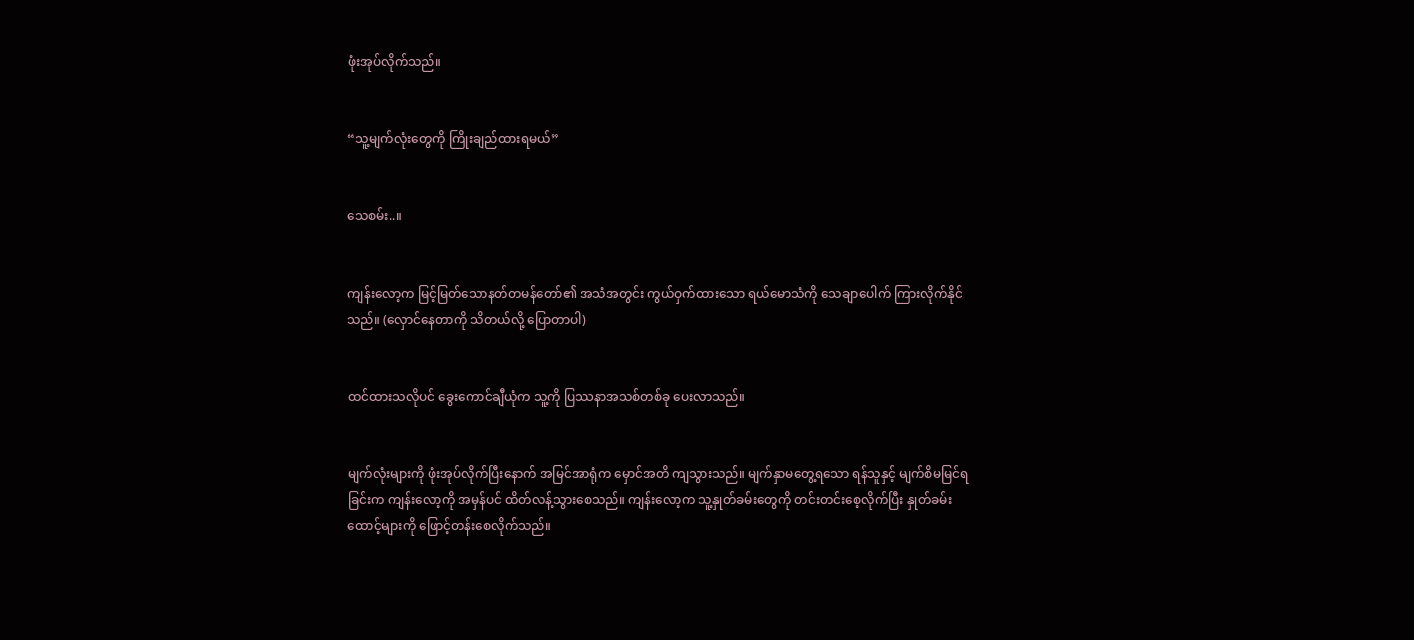ဖုံးအုပ်လိုက်သည်။


“သူ့မျက်လုံးတွေကို ကြိုးချည်ထားရမယ်”


သေစမ်း..။


ကျန်းလော့က မြင့်မြတ်သောနတ်တမန်တော်၏ အသံအတွင်း ကွယ်ဝှက်ထားသော ရယ်မောသံကို သေချာပေါက် ကြားလိုက်နိုင်သည်။ (လှောင်နေတာကို သိတယ်လို့ ပြောတာပါ)


ထင်ထားသလိုပင် ခွေးကောင်ချီယုံက သူ့ကို ပြဿနာအသစ်တစ်ခု ပေးလာသည်။


မျက်လုံးများကို ဖုံးအုပ်လိုက်ပြီးနောက် အမြင်အာရုံက မှောင်အတိ ကျသွားသည်။ မျက်နှာမတွေ့ရသော ရန်သူနှင့် မျက်စိမမြင်ရခြင်းက ကျန်းလော့ကို အမှန်ပင် ထိတ်လန့်သွားစေသည်။ ကျန်းလော့က သူ့နှုတ်ခမ်းတွေကို တင်းတင်းစေ့လိုက်ပြီး နှုတ်ခမ်းထောင့်များကို ဖြောင့်တန်းစေလိုက်သည်။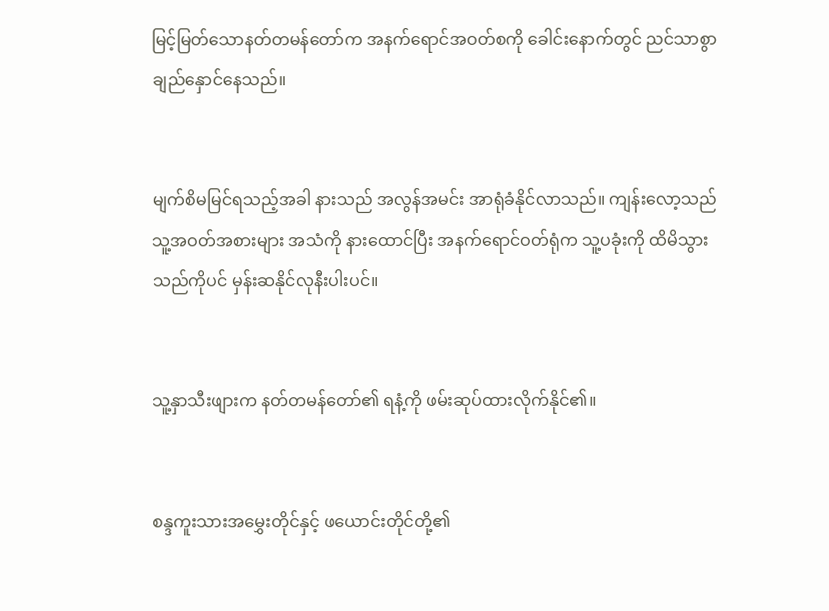မြင့်မြတ်သောနတ်တမန်တော်က အနက်ရောင်အဝတ်စကို ခေါင်းနောက်တွင် ညင်သာစွာ ချည်နှောင်နေသည်။


မျက်စိမမြင်ရသည့်အခါ နားသည် အလွန်အမင်း အာရုံခံနိုင်လာသည်။ ကျန်းလော့သည် သူ့အဝတ်အစားများ အသံကို နားထောင်ပြီး အနက်ရောင်ဝတ်ရုံက သူ့ပခုံးကို ထိမိသွားသည်ကိုပင် မှန်းဆနိုင်လုနီးပါးပင်။


သူ့နှာသီးဖျားက နတ်တမန်တော်၏ ရနံ့ကို ဖမ်းဆုပ်ထားလိုက်နိုင်၏။


စန္ဒကူးသားအမွှေးတိုင်နှင့် ဖယောင်းတိုင်တို့၏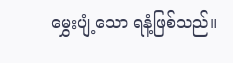မွှေးပျံ့သော ရနံ့ဖြစ်သည်။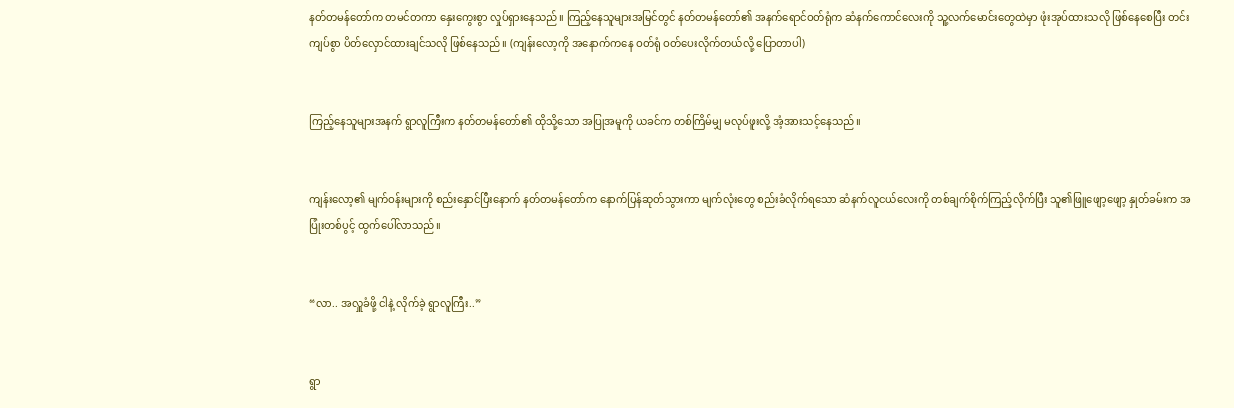နတ်တမန်တော်က တမင်တကာ နှေးကွေးစွာ လှုပ်ရှားနေသည်။ ကြည့်နေသူများအမြင်တွင် နတ်တမန်တော်၏ အနက်ရောင်ဝတ်ရုံက ဆံနက်ကောင်လေးကို သူ့လက်မောင်းတွေထဲမှာ ဖုံးအုပ်ထားသလို ဖြစ်နေစေပြီး တင်းကျပ်စွာ ပိတ်လှောင်ထားချင်သလို ဖြစ်နေသည်။ (ကျန်းလော့ကို အနောက်ကနေ ဝတ်ရုံ ဝတ်ပေးလိုက်တယ်လို့ ပြောတာပါ)


ကြည့်နေသူများအနက် ရွာလူကြီးက နတ်တမန်တော်၏ ထိုသို့သော အပြုအမူကို ယခင်က တစ်ကြိမ်မျှ မလုပ်ဖူးလို့ အံ့အားသင့်နေသည်။


ကျန်းလော့၏ မျက်ဝန်းများကို စည်းနှောင်ပြီးနောက် နတ်တမန်တော်က နောက်ပြန်ဆုတ်သွားကာ မျက်လုံးတွေ စည်းခံလိုက်ရသော ဆံနက်လူငယ်လေးကို တစ်ချက်စိုက်ကြည့်လိုက်ပြီး သူ၏ဖြူဖျော့ဖျော့ နှုတ်ခမ်းက အပြုံးတစ်ပွင့် ထွက်ပေါ်လာသည်။


“လာ.. အလှူခံဖို့ ငါနဲ့ လိုက်ခဲ့ ရွာလူကြီး..”


ရွာ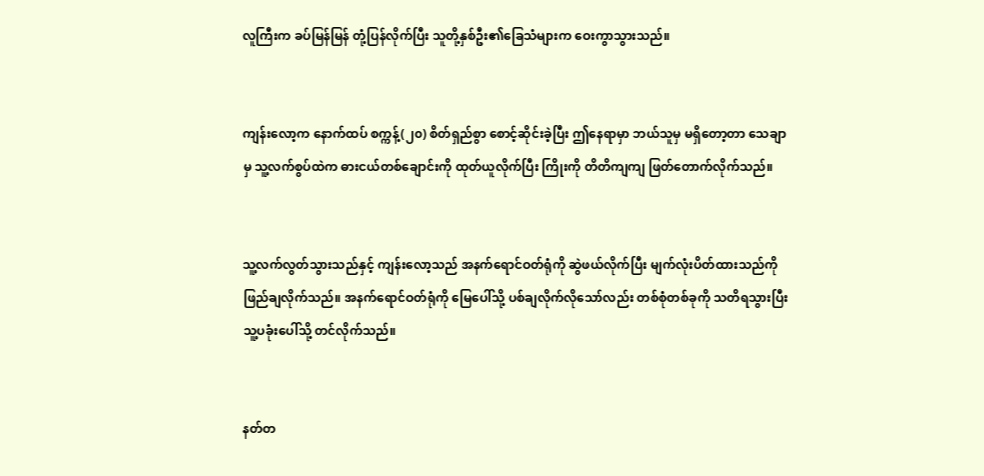လူကြီးက ခပ်မြန်မြန် တုံ့ပြန်လိုက်ပြီး သူတို့နှစ်ဦး၏ခြေသံများက ဝေးကွာသွားသည်။


ကျန်းလော့က နောက်ထပ် စက္ကန့်(၂၀) စိတ်ရှည်စွာ စောင့်ဆိုင်းခဲ့ပြီး ဤနေရာမှာ ဘယ်သူမှ မရှိတော့တာ သေချာမှ သူ့လက်စွပ်ထဲက ဓားငယ်တစ်ချောင်းကို ထုတ်ယူလိုက်ပြီး ကြိုးကို တိတိကျကျ ဖြတ်တောက်လိုက်သည်။


သူ့လက်လွတ်သွားသည်နှင့် ကျန်းလော့သည် အနက်ရောင်ဝတ်ရုံကို ဆွဲဖယ်လိုက်ပြီး မျက်လုံးပိတ်ထားသည်ကို ဖြည်ချလိုက်သည်။ အနက်ရောင်ဝတ်ရုံကို မြေပေါ်သို့ ပစ်ချလိုက်လိုသော်လည်း တစ်စုံတစ်ခုကို သတိရသွားပြီး သူ့ပခုံးပေါ်သို့ တင်လိုက်သည်။


နတ်တ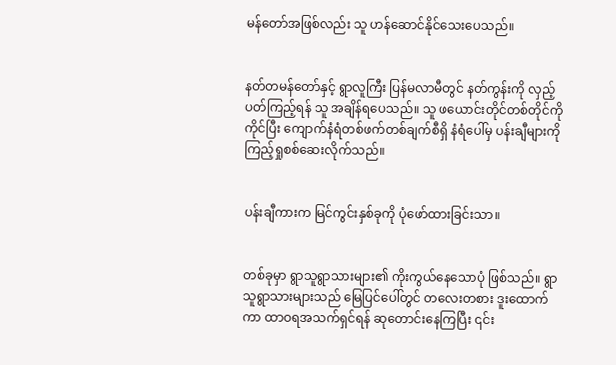မန်တော်အဖြစ်လည်း သူ ဟန်ဆောင်နိုင်သေးပေသည်။


နတ်တမန်တော်နှင့် ရွာလူကြီး ပြန်မလာမီတွင် နတ်ကွန်းကို လှည့်ပတ်ကြည့်ရန် သူ အချိန်ရပေသည်။ သူ ဖယောင်းတိုင်တစ်တိုင်ကို ကိုင်ပြီး ကျောက်နံရံတစ်ဖက်တစ်ချက်စီရှိ နံရံပေါ်မှ ပန်းချီများကို ကြည့်ရှုစစ်ဆေးလိုက်သည်။


ပန်းချီကားက မြင်ကွင်းနှစ်ခုကို ပုံဖော်ထားခြင်းသာ။


တစ်ခုမှာ ရွာသူရွာသားများ၏ ကိုးကွယ်နေသောပုံ ဖြစ်သည်။ ရွာသူရွာသားများသည် မြေပြင်ပေါ်တွင် တလေးတစား ဒူးထောက်ကာ ထာဝရအသက်ရှင်ရန် ဆုတောင်းနေကြပြီး ၎င်း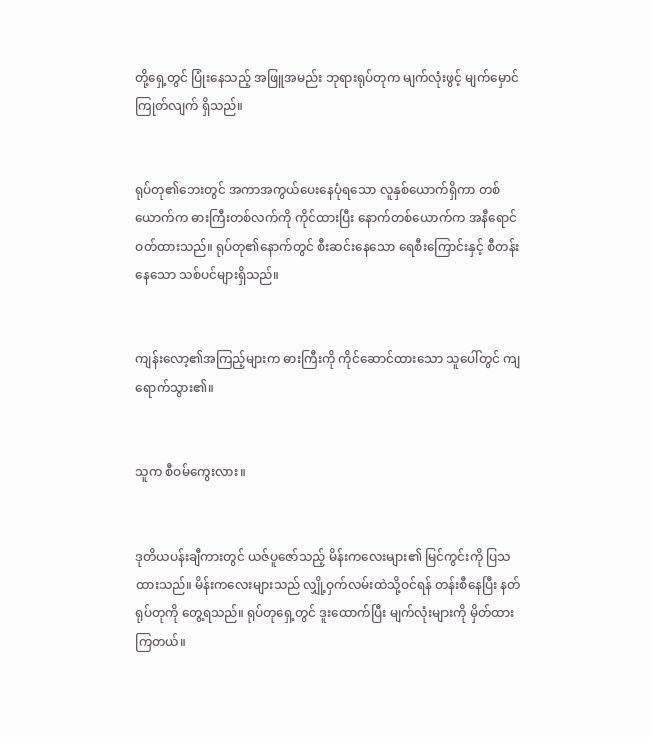တို့ရှေ့တွင် ပြုံးနေသည့် အဖြူအမည်း ဘုရားရုပ်တုက မျက်လုံးဖွင့် မျက်မှောင်ကြုတ်လျက် ရှိသည်။


ရုပ်တု၏ဘေးတွင် အကာအကွယ်ပေးနေပုံရသော လူနှစ်ယောက်ရှိကာ တစ်ယောက်က ဓားကြီးတစ်လက်ကို ကိုင်ထားပြီး နောက်တစ်ယောက်က အနီရောင်ဝတ်ထားသည်။ ရုပ်တု၏နောက်တွင် စီးဆင်းနေသော ရေစီးကြောင်းနှင့် စီတန်းနေသော သစ်ပင်များရှိသည်။


ကျန်းလော့၏အကြည့်များက ဓားကြီးကို ကိုင်ဆောင်ထားသော သူပေါ်တွင် ကျရောက်သွား၏။


သူက စီဝမ်ကွေးလား။


ဒုတိယပန်းချီကားတွင် ယဇ်ပူဇော်သည့် မိန်းကလေးများ၏ မြင်ကွင်းကို ပြသထားသည်။ မိန်းကလေးများသည် လျှို့ဝှက်လမ်းထဲသို့ဝင်ရန် တန်းစီနေပြီး နတ်ရုပ်တုကို တွေ့ရသည်။ ရုပ်တုရှေ့တွင် ဒူးထောက်ပြီး မျက်လုံးများကို မှိတ်ထားကြတယ်။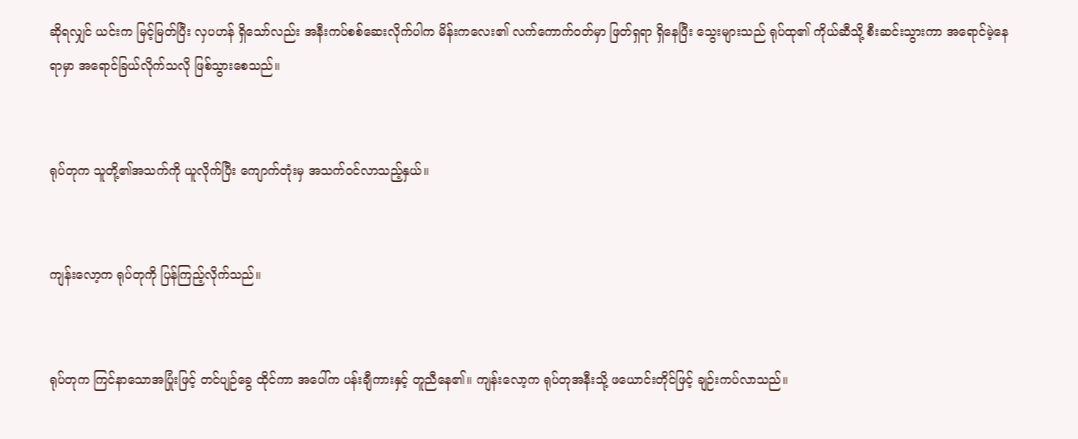ဆိုရလျှင် ယင်းက မြင့်မြတ်ပြီး လှပဟန် ရှိသော်လည်း အနီးကပ်စစ်ဆေးလိုက်ပါက မိန်းကလေး၏ လက်ကောက်ဝတ်မှာ ဖြတ်ရှရာ ရှိနေပြီး သွေးများသည် ရုပ်ထု၏ ကိုယ်ဆီသို့ စီးဆင်းသွားကာ အရောင်မဲ့နေရာမှာ အရောင်ခြယ်လိုက်သလို ဖြစ်သွားစေသည်။


ရုပ်တုက သူတို့၏အသက်ကို ယူလိုက်ပြီး ကျောက်တုံးမှ အသက်ဝင်လာသည့်နှယ်။


ကျန်းလော့က ရုပ်တုကို ပြန်ကြည့်လိုက်သည်။


ရုပ်တုက ကြင်နာသောအပြုံးဖြင့် တင်ပျဉ်ခွေ ထိုင်ကာ အပေါ်က ပန်းချီကားနှင့် တူညီနေ၏။ ကျန်းလော့က ရုပ်တုအနီးသို့ ဖယောင်းတိုင်ဖြင့် ချဉ်းကပ်လာသည်။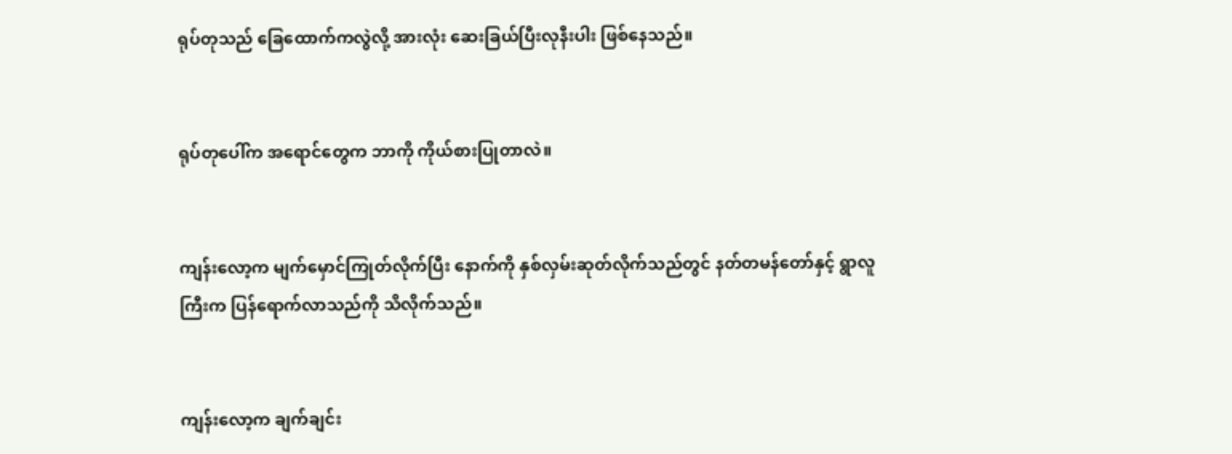ရုပ်တုသည် ခြေထောက်ကလွဲလို့ အားလုံး ဆေးခြယ်ပြီးလုနီးပါး ဖြစ်နေသည်။


ရုပ်တုပေါ်က အရောင်တွေက ဘာကို ကိုယ်စားပြုတာလဲ။


ကျန်းလော့က မျက်မှောင်ကြုတ်လိုက်ပြီး နောက်ကို နှစ်လှမ်းဆုတ်လိုက်သည်တွင် နတ်တမန်တော်နှင့် ရွာလူကြီးက ပြန်ရောက်လာသည်ကို သိလိုက်သည်။


ကျန်းလော့က ချက်ချင်း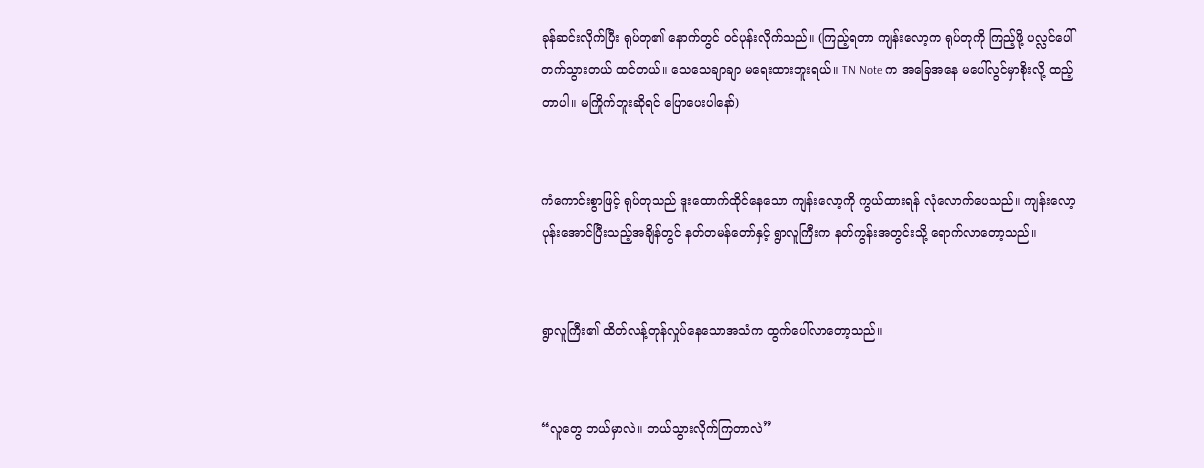ခုန်ဆင်းလိုက်ပြီး ရုပ်တု၏ နောက်တွင် ဝင်ပုန်းလိုက်သည်။ (ကြည့်ရတာ ကျန်းလော့က ရုပ်တုကို ကြည့်ဖို့ ပလ္လင်ပေါ်တက်သွားတယ် ထင်တယ်။ သေသေချာချာ မရေးထားဘူးရယ်။ TN Note က အခြေအနေ မပေါ်လွင်မှာစိုးလို့ ထည့်တာပါ။ မကြိုက်ဘူးဆိုရင် ပြောပေးပါနော်)


ကံကောင်းစွာဖြင့် ရုပ်တုသည် ဒူးထောက်ထိုင်နေသော ကျန်းလော့ကို ကွယ်ထားရန် လုံလောက်ပေသည်။ ကျန်းလော့ ပုန်းအောင်ပြီးသည့်အချိန်တွင် နတ်တမန်တော်နှင့် ရွာလူကြီးက နတ်ကွန်းအတွင်းသို့ ရောက်လာတော့သည်။


ရွာလူကြီး၏ ထိတ်လန့်တုန်လှုပ်နေသောအသံက ထွက်ပေါ်လာတော့သည်။


“လူတွေ ဘယ်မှာလဲ။ ဘယ်သွားလိုက်ကြတာလဲ”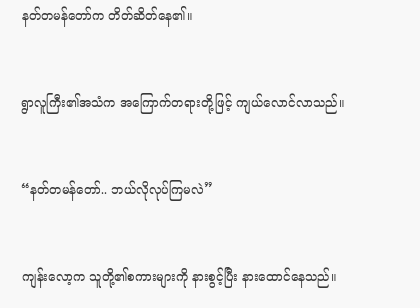နတ်တမန်တော်က တိတ်ဆိတ်နေ၏။


ရွာလူကြီး၏အသံက အကြောက်တရားတို့ဖြင့် ကျယ်လောင်လာသည်။


“နတ်တမန်တော်.. ဘယ်လိုလုပ်ကြမလဲ”


ကျန်းလော့က သူတို့၏စကားများကို နားစွင့်ပြီး နားထောင်နေသည်။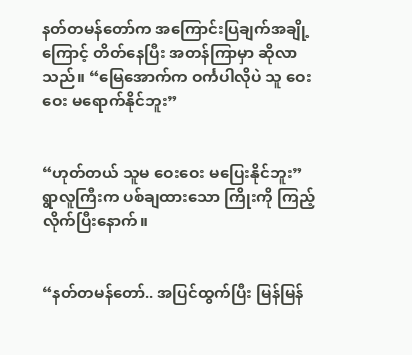နတ်တမန်တော်က အကြောင်းပြချက်အချို့ကြောင့် တိတ်နေပြီး အတန်ကြာမှာ ဆိုလာသည်။ “မြေအောက်က ဝင်္ကပါလိုပဲ သူ ဝေးဝေး မရောက်နိုင်ဘူး”


“ဟုတ်တယ် သူမ ဝေး‌ဝေး မပြေးနိုင်ဘူး” ရွာလူကြီးက ပစ်ချထားသော ကြိုးကို ကြည့်လိုက်ပြီးနောက်။


“နတ်တမန်တော်.. အပြင်ထွက်ပြီး မြန်မြန်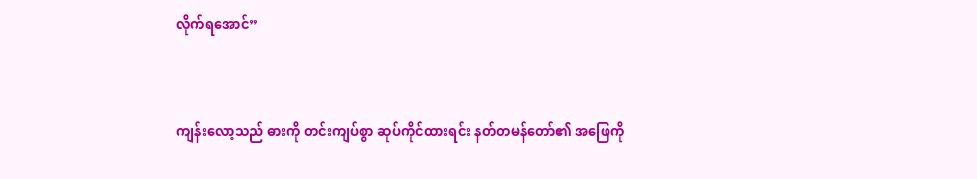လိုက်ရအောင်”


ကျန်းလော့သည် ဓားကို တင်းကျပ်စွာ ဆုပ်ကိုင်ထားရင်း နတ်တမန်တော်၏ အဖြေကို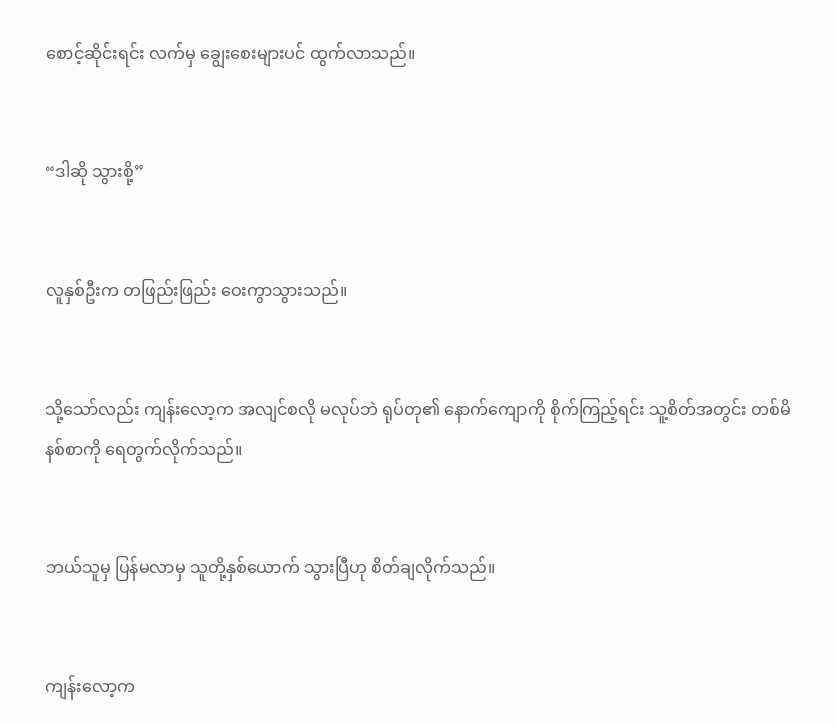စောင့်ဆိုင်းရင်း လက်မှ ချွေးစေးများပင် ထွက်လာသည်။


“ဒါဆို သွားစို့”


လူနှစ်ဦးက တဖြည်းဖြည်း ဝေးကွာသွားသည်။


သို့သော်လည်း ကျန်းလော့က အလျင်စလို မလုပ်ဘဲ ရုပ်တု၏ နောက်ကျောကို စိုက်ကြည့်ရင်း သူ့စိတ်အတွင်း တစ်မိနစ်စာကို ရေတွက်လိုက်သည်။


ဘယ်သူမှ ပြန်မလာမှ သူတို့နှစ်ယောက် သွားပြီဟု စိတ်ချလိုက်သည်။


ကျန်းလော့က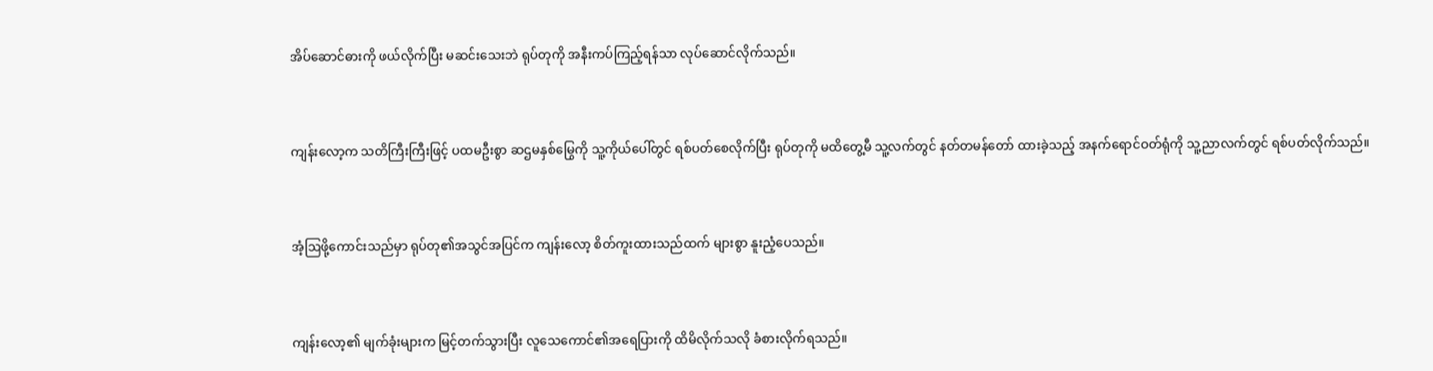အိပ်ဆောင်ဓားကို ဖယ်လိုက်ပြီး မဆင်းသေးဘဲ ရုပ်တုကို အနီးကပ်ကြည့်ရန်သာ လုပ်ဆောင်လိုက်သည်။


ကျန်းလော့က သတိကြီးကြီးဖြင့် ပထမဦးစွာ ဆဌမနှစ်မြွေကို သူ့ကိုယ်ပေါ်တွင် ရစ်ပတ်စေလိုက်ပြီး ရုပ်တုကို မထိတွေ့မီ သူ့လက်တွင် နတ်တမန်တော် ထားခဲ့သည့် အနက်ရောင်ဝတ်ရုံကို သူ့ညာလက်တွင် ရစ်ပတ်လိုက်သည်။


အံ့ဩဖို့ကောင်းသည်မှာ ရုပ်တု၏အသွင်အပြင်က ကျန်းလော့ စိတ်ကူးထားသည်ထက် များစွာ နူးညံ့ပေသည်။


ကျန်းလော့၏ မျက်ခုံးများက မြင့်တက်သွားပြီး လူသေကောင်၏အရေပြားကို ထိမိလိုက်သလို ခံစားလိုက်ရသည်။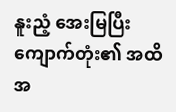နူးညံ့ အေးမြပြီး ကျောက်တုံး၏ အထိအ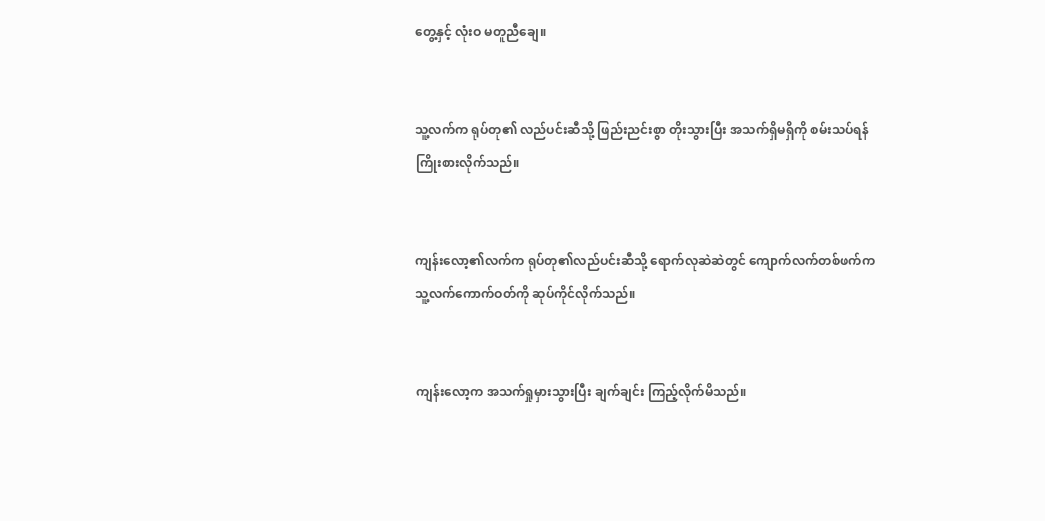တွေ့နှင့် လုံးဝ မတူညီချေ။


သူ့လက်က ရုပ်တု၏ လည်ပင်းဆီသို့ ဖြည်းညင်းစွာ တိုးသွားပြီး အသက်ရှိမရှိကို စမ်းသပ်ရန် ကြိုးစားလိုက်သည်။


ကျန်းလော့၏လက်က ရုပ်တု၏လည်ပင်းဆီသို့ ရောက်လုဆဲဆဲတွင် ကျောက်လက်တစ်ဖက်က သူ့လက်ကောက်ဝတ်ကို ဆုပ်ကိုင်လိုက်သည်။


ကျန်းလော့က အသက်ရှုမှားသွားပြီး ချက်ချင်း ကြည့်လိုက်မိသည်။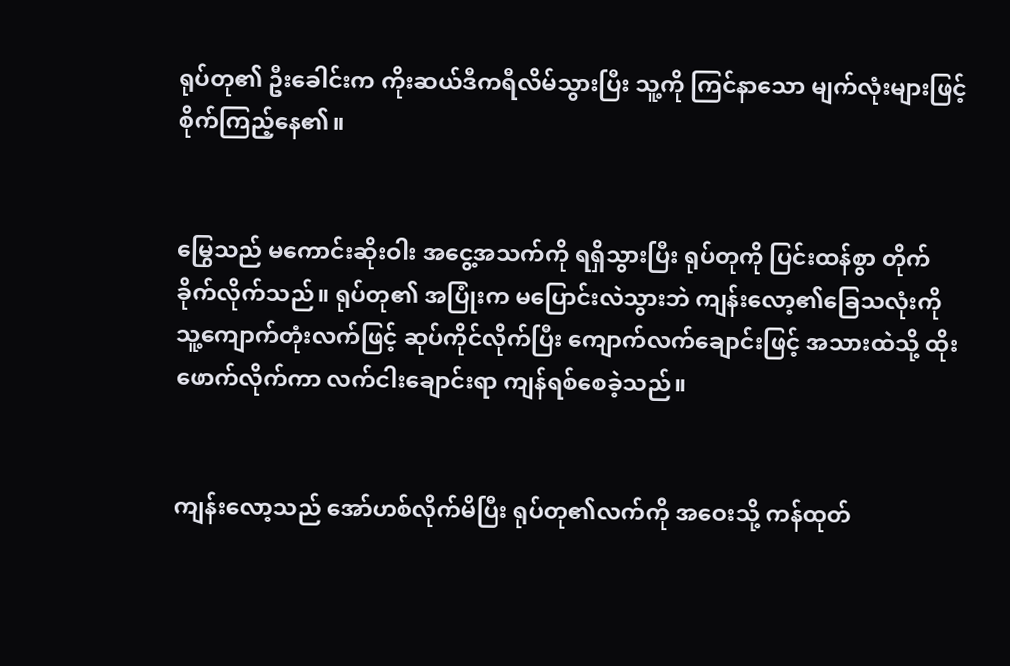ရုပ်တု၏ ဦးခေါင်းက ကိုးဆယ်ဒီကရီလိမ်သွားပြီး သူ့ကို ကြင်နာသော မျက်လုံးများဖြင့် စိုက်ကြည့်နေ၏။


မြွေသည် မကောင်းဆိုးဝါး အငွေ့အသက်ကို ရရှိသွားပြီး ရုပ်တုကို ပြင်းထန်စွာ တိုက်ခိုက်လိုက်သည်။ ရုပ်တု၏ အပြုံးက မပြောင်းလဲသွားဘဲ ကျန်းလော့၏ခြေသလုံးကို သူ့ကျောက်တုံးလက်ဖြင့် ဆုပ်ကိုင်လိုက်ပြီး ကျောက်လက်ချောင်းဖြင့် အသားထဲသို့ ထိုးဖောက်လိုက်ကာ လက်ငါးချောင်းရာ ကျန်ရစ်စေခဲ့သည်။


ကျန်းလော့သည် အော်ဟစ်လိုက်မိပြီး ရုပ်တု၏လက်ကို အဝေးသို့ ကန်ထုတ်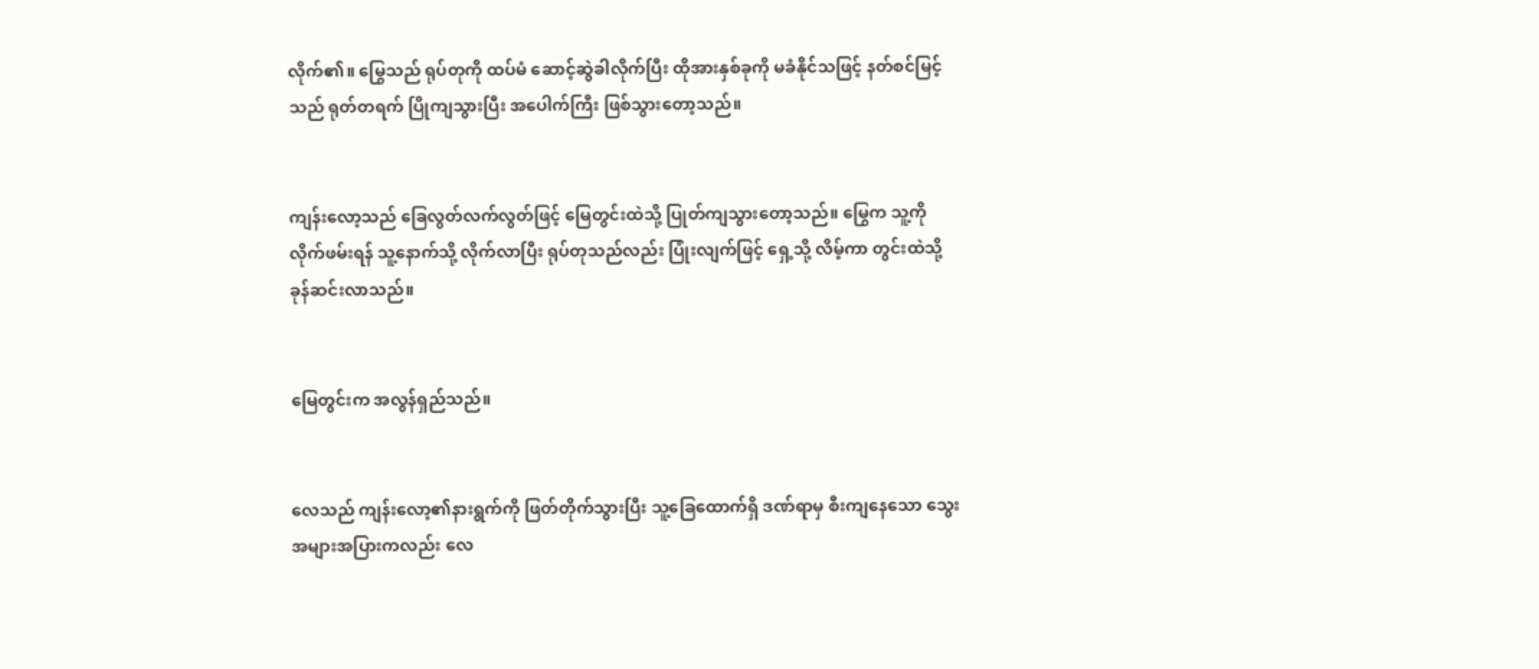လိုက်၏။ မြွေသည် ရုပ်တုကို ထပ်မံ ဆောင့်ဆွဲခါလိုက်ပြီး ထိုအားနှစ်ခုကို မခံနိုင်သဖြင့် နတ်စင်မြင့်သည် ရုတ်တရက် ပြိုကျသွားပြီး အပေါက်ကြီး ဖြစ်သွားတော့သည်။


ကျန်းလော့သည် ခြေလွတ်လက်လွတ်ဖြင့် မြေတွင်းထဲသို့ ပြုတ်ကျသွားတော့သည်။ မြွေက သူ့ကို လိုက်ဖမ်းရန် သူ့နောက်သို့ လိုက်လာပြီး ရုပ်တုသည်လည်း ပြုံးလျက်ဖြင့် ရှေ့သို့ လိမ့်ကာ တွင်းထဲသို့ ခုန်ဆင်းလာသည်။


မြေတွင်းက အလွန်ရှည်သည်။


လေသည် ကျန်းလော့၏နားရွက်ကို ဖြတ်တိုက်သွားပြီး သူ့ခြေထောက်ရှိ ဒဏ်ရာမှ စီးကျနေသော သွေးအများအပြားကလည်း လေ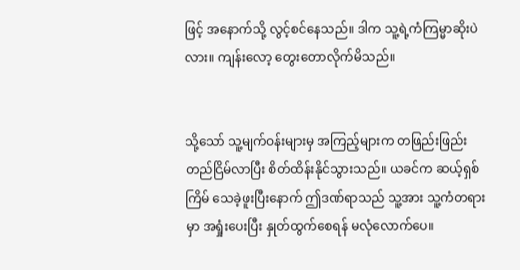ဖြင့် အနောက်သို့ လွင့်စင်နေသည်။ ဒါက သူ့ရဲ့ကံကြမ္မာဆိုးပဲလား။ ကျန်းလော့ တွေးတောလိုက်မိသည်။


သို့သော် သူ့မျက်ဝန်းများမှ အကြည့်များက တဖြည်းဖြည်း တည်ငြိမ်လာပြီး စိတ်ထိန်းနိုင်သွားသည်။ ယခင်က ဆယ့်ရှစ်ကြိမ် သေခဲ့ဖူးပြီးနောက် ဤဒဏ်ရာသည် သူ့အား သူ့ကံတရားမှာ အရှုံးပေးပြီး နှုတ်ထွက်စေရန် မလုံလောက်ပေ။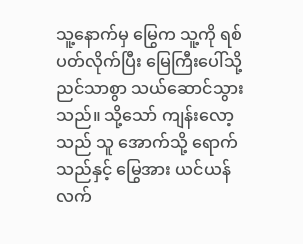သူ့နောက်မှ မြွေက သူ့ကို ရစ်ပတ်လိုက်ပြီး မြေကြီးပေါ်သို့ ညင်သာစွာ သယ်ဆောင်သွားသည်။ သို့သော် ကျန်းလော့သည် သူ အောက်သို့ ရောက်သည်နှင့် မြွေအား ယင်ယန်လက်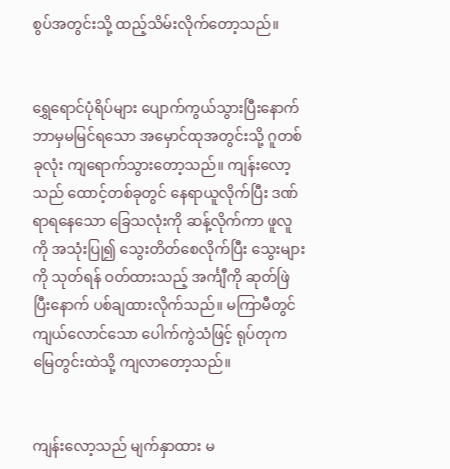စွပ်အတွင်းသို့ ထည့်သိမ်းလိုက်တော့သည်။


ရွှေရောင်ပုံရိပ်များ ပျောက်ကွယ်သွားပြီးနောက် ဘာမှမမြင်ရသော အမှောင်ထုအတွင်းသို့ ဂူတစ်ခုလုံး ကျရောက်သွားတော့သည်။ ကျန်းလော့သည် ထောင့်တစ်ခုတွင် နေရာယူလိုက်ပြီး ဒဏ်ရာရနေသော ခြေသလုံးကို ဆန့်လိုက်ကာ ဖူလူကို အသုံးပြု၍ သွေးတိတ်စေလိုက်ပြီး သွေးများကို သုတ်ရန် ဝတ်ထားသည့် အင်္ကျီကို ဆုတ်ဖြဲပြီးနောက် ပစ်ချထားလိုက်သည်။ မကြာမီတွင် ကျယ်လောင်သော ပေါက်ကွဲသံဖြင့် ရုပ်တုက မြေတွင်းထဲသို့ ကျလာတော့သည်။


ကျန်းလော့သည် မျက်နှာထား မ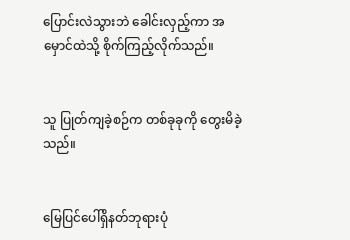ပြောင်းလဲသွားဘဲ ခေါင်းလှည့်ကာ အမှောင်ထဲသို့ စိုက်ကြည့်လိုက်သည်။


သူ ပြုတ်ကျခဲ့စဉ်က တစ်ခုခုကို တွေးမိခဲ့သည်။


မြေပြင်ပေါ်ရှိနတ်ဘုရားပုံ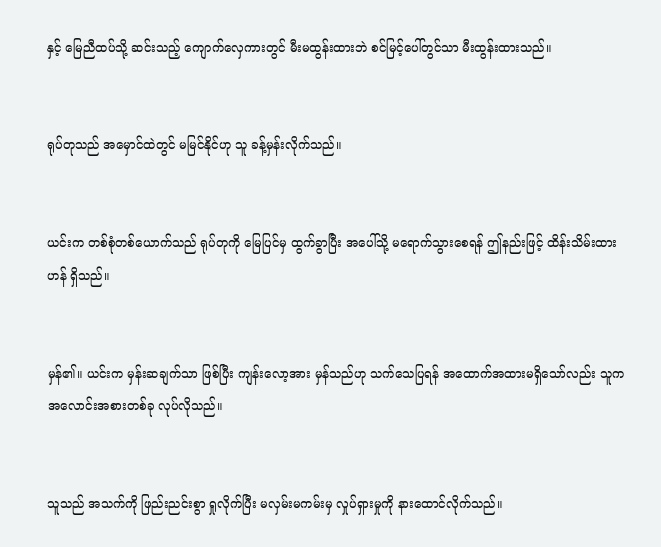နှင့် မြေညီထပ်သို့ ဆင်းသည့် ကျောက်လှေကားတွင် မီးမထွန်းထားဘဲ စင်မြင့်ပေါ်တွင်သာ မီးထွန်းထားသည်။


ရုပ်တုသည် အမှောင်ထဲတွင် မမြင်နိုင်ဟု သူ ခန့်မှန်းလိုက်သည်။


ယင်းက တစ်စုံတစ်ယောက်သည် ရုပ်တုကို မြေပြင်မှ ထွက်ခွာပြီး အပေါ်သို့ မရောက်သွားစေရန် ဤနည်းဖြင့် ထိန်းသိမ်းထားဟန် ရှိသည်။


မှန်၏။ ယင်းက မှန်းဆချက်သာ ဖြစ်ပြီး ကျန်းလော့အား မှန်သည်ဟု သက်သေပြရန် အထောက်အထားမရှိသော်လည်း သူက အလောင်းအစားတစ်ခု လုပ်လိုသည်။


သူသည် အသက်ကို ဖြည်းညင်းစွာ ရှုလိုက်ပြီး မလှမ်းမကမ်းမှ လှုပ်ရှားမှုကို နားထောင်လိုက်သည်။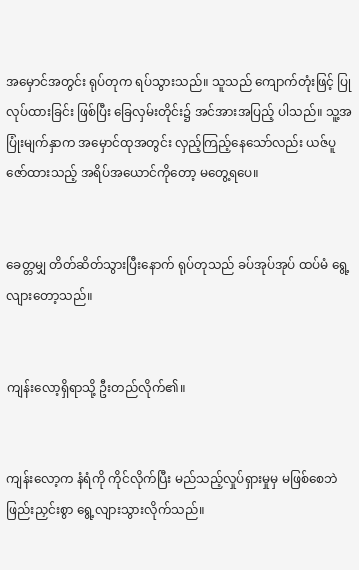အမှောင်အတွင်း ရုပ်တုက ရပ်သွားသည်။ သူသည် ကျောက်တုံးဖြင့် ပြုလုပ်ထားခြင်း ဖြစ်ပြီး ခြေလှမ်းတိုင်း၌ အင်အားအပြည့် ပါသည်။ သူ့အပြုံးမျက်နှာက အမှောင်ထုအတွင်း လှည့်ကြည့်နေသော်လည်း ယဇ်ပူဇော်ထားသည့် အရိပ်အယောင်ကိုတော့ မတွေ့ရပေ။


ခေတ္တမျှ တိတ်ဆိတ်သွားပြီးနောက် ရုပ်တုသည် ခပ်အုပ်အုပ် ထပ်မံ ရွေ့လျားတော့သည်။


ကျန်းလော့ရှိရာသို့ ဦးတည်လိုက်၏။


ကျန်းလော့က နံရံကို ကိုင်လိုက်ပြီး မည်သည့်လှုပ်ရှားမှုမှ မဖြစ်စေဘဲ ဖြည်းညှင်းစွာ ရွေ့လျားသွားလိုက်သည်။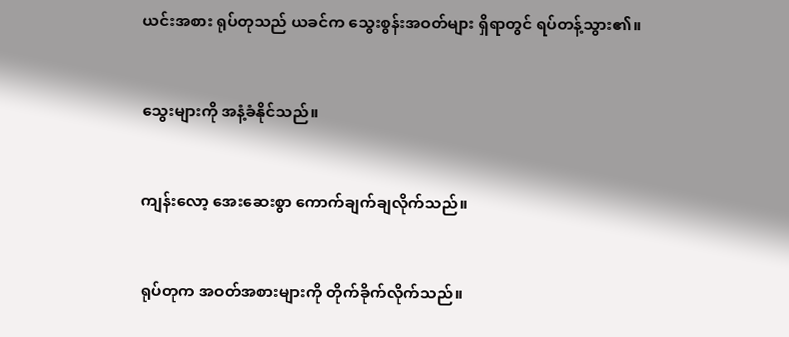ယင်းအစား ရုပ်တုသည် ယခင်က သွေးစွန်းအဝတ်များ ရှိရာတွင် ရပ်တန့်သွား၏။


သွေးများကို အနံ့ခံနိုင်သည်။


ကျန်းလော့ အေးဆေးစွာ ကောက်ချက်ချလိုက်သည်။


ရုပ်တုက အဝတ်အစားများကို တိုက်ခိုက်လိုက်သည်။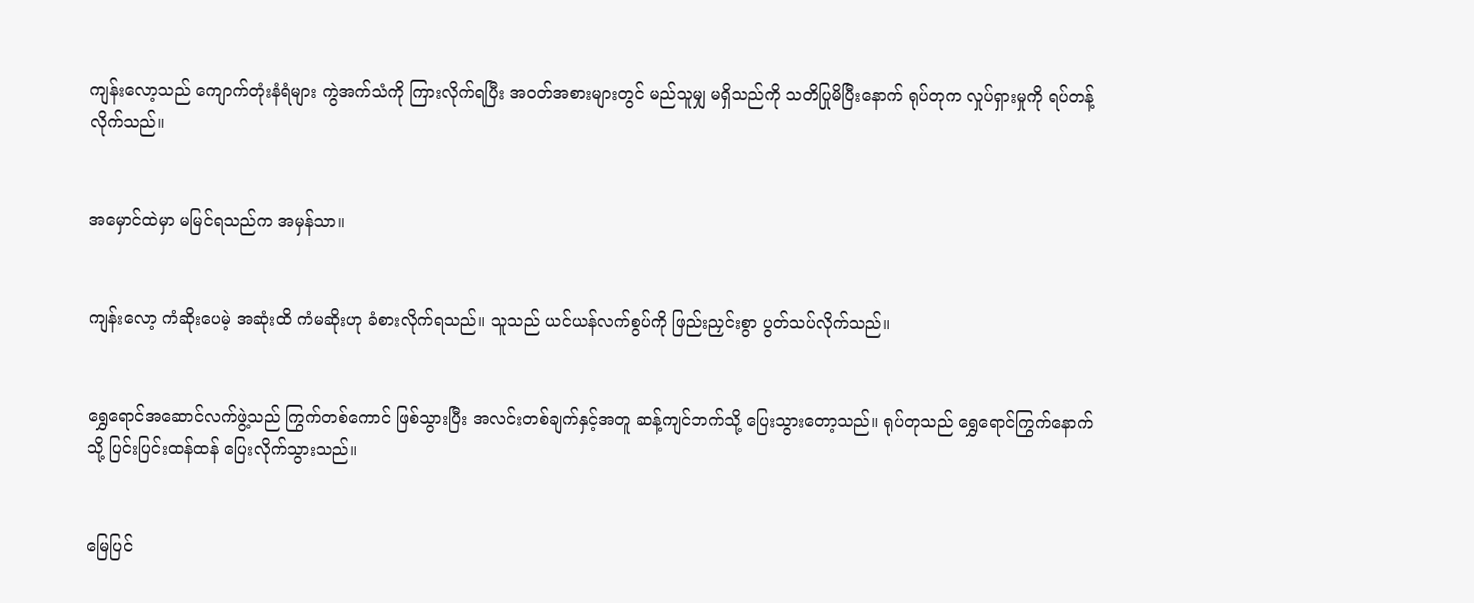ကျန်းလော့သည် ကျောက်တုံးနံရံများ ကွဲအက်သံကို ကြားလိုက်ရပြီး အဝတ်အစားများတွင် မည်သူမျှ မရှိသည်ကို သတိပြုမိပြီးနောက် ရုပ်တုက လှုပ်ရှားမှုကို ရပ်တန့်လိုက်သည်။


အမှောင်ထဲမှာ မမြင်ရသည်က အမှန်သာ။


ကျန်းလော့ ကံဆိုးပေမဲ့ အဆုံးထိ ကံမဆိုးဟု ခံစားလိုက်ရသည်။ သူသည် ယင်ယန်လက်စွပ်ကို ဖြည်းညှင်းစွာ ပွတ်သပ်လိုက်သည်။


ရွှေရောင်အဆောင်လက်ဖွဲ့သည် ကြွက်တစ်ကောင် ဖြစ်သွားပြီး အလင်းတစ်ချက်နှင့်အတူ ဆန့်ကျင်ဘက်သို့ ပြေးသွားတော့သည်။ ရုပ်တုသည် ရွှေရောင်ကြွက်နောက်သို့ ပြင်းပြင်းထန်ထန် ပြေးလိုက်သွားသည်။


မြေပြင်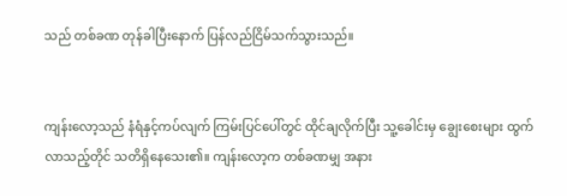သည် တစ်ခဏ တုန်ခါပြီးနောက် ပြန်လည်ငြိမ်သက်သွားသည်။


ကျန်းလော့သည် နံရံနှင့်ကပ်လျက် ကြမ်းပြင်ပေါ်တွင် ထိုင်ချလိုက်ပြီး သူ့ခေါင်းမှ ချွေးစေးများ ထွက်လာသည့်တိုင် သတိရှိနေသေး၏။ ကျန်းလော့က တစ်ခဏမျှ အနား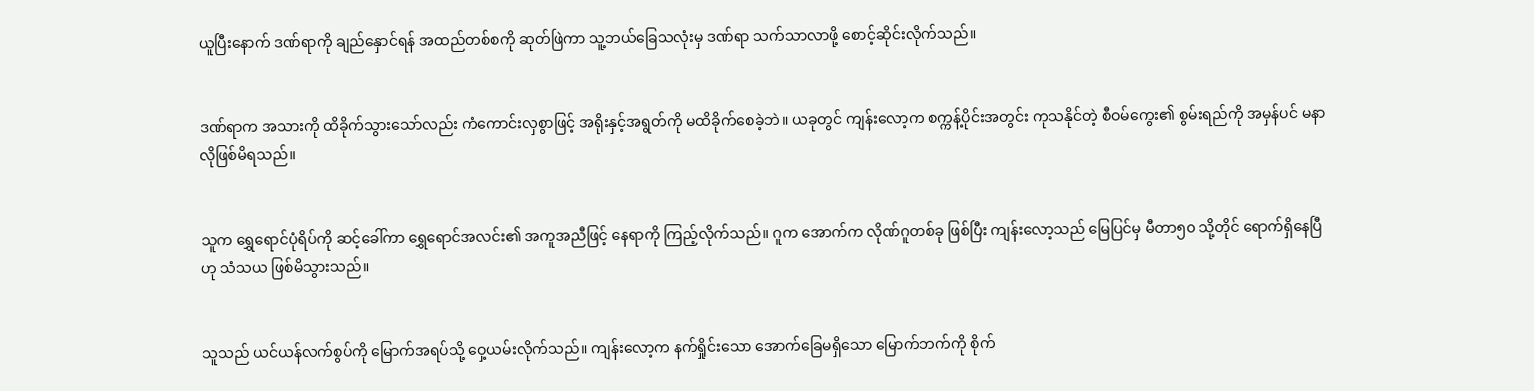ယူပြီးနောက် ဒဏ်ရာကို ချည်နှောင်ရန် အထည်တစ်စကို ဆုတ်ဖြဲကာ သူ့ဘယ်ခြေသလုံးမှ ဒဏ်ရာ သက်သာလာဖို့ စောင့်ဆိုင်းလိုက်သည်။


ဒဏ်ရာက အသားကို ထိခိုက်သွားသော်လည်း ကံကောင်းလှစွာဖြင့် အရိုးနှင့်အရွတ်ကို မထိခိုက်စေခဲ့ဘဲ။ ယခုတွင် ကျန်းလော့က စက္ကန့်ပိုင်းအတွင်း ကုသနိုင်တဲ့ စီဝမ်ကွေး၏ စွမ်းရည်ကို အမှန်ပင် မနာလိုဖြစ်မိရသည်။


သူက ရွှေရောင်ပုံရိပ်ကို ဆင့်ခေါ်ကာ ရွှေရောင်အလင်း၏ အကူအညီဖြင့် နေရာကို ကြည့်လိုက်သည်။ ဂူက အောက်က လိုဏ်ဂူတစ်ခု ဖြစ်ပြီး ကျန်းလော့သည် မြေပြင်မှ မီတာ၅၀ သို့တိုင် ရောက်ရှိနေပြီဟု သံသယ ဖြစ်မိသွားသည်။


သူသည် ယင်ယန်လက်စွပ်ကို မြောက်အရပ်သို့ ဝှေ့ယမ်းလိုက်သည်။ ကျန်းလော့က နက်ရှိုင်းသော အောက်ခြေမရှိသော မြောက်ဘက်ကို စိုက်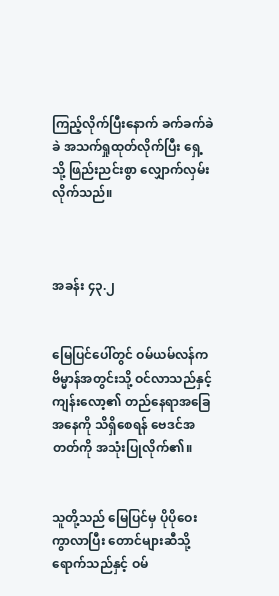ကြည့်လိုက်ပြီးနောက် ခက်ခက်ခဲခဲ အသက်ရှုထုတ်လိုက်ပြီး ရှေ့သို့ ဖြည်းညင်းစွာ လျှောက်လှမ်းလိုက်သည်။



အခန်း ၄၃.၂


မြေပြင်ပေါ်တွင် ဝမ်ယမ်လန်က ဗိမ္မာန်အတွင်းသို့ ဝင်လာသည်နှင့် ကျန်းလော့၏ တည်နေရာအခြေအနေကို သိရှိစေရန် ဗေဒင်အတတ်ကို အသုံးပြုလိုက်၏။


သူတို့သည် မြေပြင်မှ ပိုပိုဝေးကွာလာပြီး တောင်များဆီသို့ ရောက်သည်နှင့် ဝမ်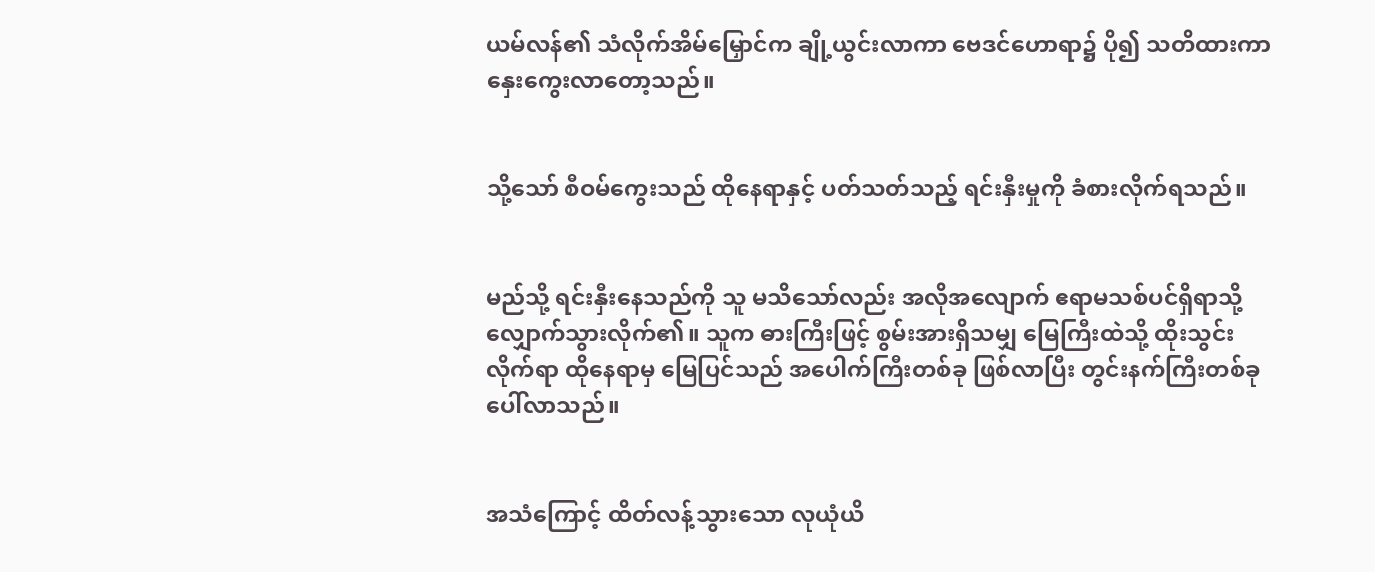ယမ်လန်၏ သံလိုက်အိမ်မြှောင်က ချို့ယွင်းလာကာ ဗေဒင်ဟောရာ၌ ပို၍ သတိထားကာ နှေးကွေးလာတော့သည်။


သို့သော် စီဝမ်ကွေးသည် ထိုနေရာနှင့် ပတ်သတ်သည့် ရင်းနှီးမှုကို ခံစားလိုက်ရသည်။


မည်သို့ ရင်းနှီးနေသည်ကို သူ မသိသော်လည်း အလိုအလျောက် ဧရာမသစ်ပင်ရှိရာသို့ လျှောက်သွားလိုက်၏။ သူက ဓားကြီးဖြင့် စွမ်းအားရှိသမျှ မြေကြီးထဲသို့ ထိုးသွင်းလိုက်ရာ ထိုနေရာမှ မြေပြင်သည် အပေါက်ကြီးတစ်ခု ဖြစ်လာပြီး တွင်းနက်ကြီးတစ်ခု ပေါ်လာသည်။


အသံကြောင့် ထိတ်လန့်သွားသော လုယုံယိ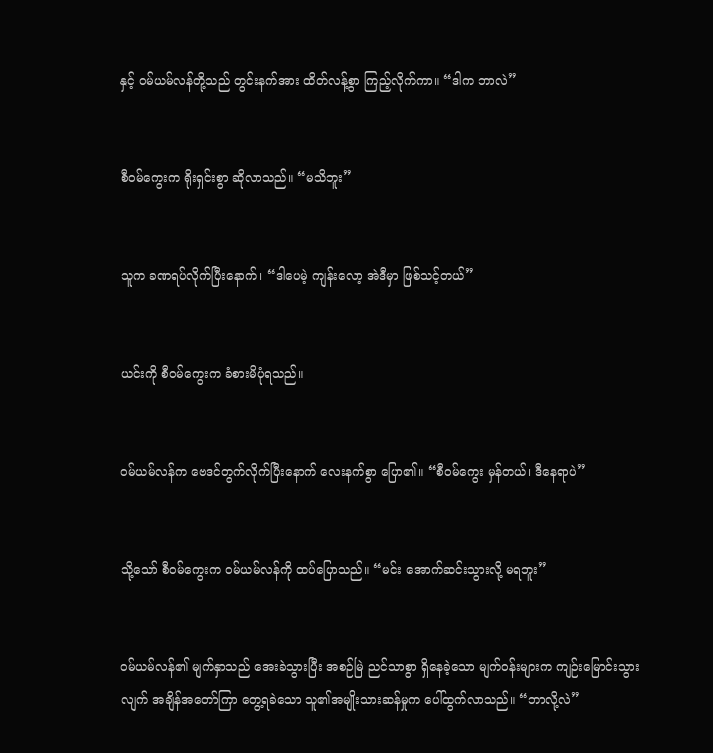နှင့် ဝမ်ယမ်လန်တို့သည် တွင်းနက်အား ထိတ်လန့်စွာ ကြည့်လိုက်ကာ။ “ဒါက ဘာလဲ”


စီဝမ်ကွေးက ရိုးရှင်းစွာ ဆိုလာသည်။ “မသိဘူး”


သူက ခဏရပ်လိုက်ပြီးနောက်၊ “ဒါပေမဲ့ ကျန်းလော့ အဲဒီမှာ ဖြစ်သင့်တယ်”


ယင်းကို စီဝမ်ကွေးက ခံစားမိပုံရသည်။


ဝမ်ယမ်လန်က ဗေဒင်တွက်လိုက်ပြီးနောက် လေးနက်စွာ ပြော၏။ “စီဝမ်ကွေး မှန်တယ်၊ ဒီနေရာပဲ”


သို့သော် စီဝမ်ကွေးက ဝမ်ယမ်လန်ကို ထပ်ပြောသည်။ “မင်း အောက်ဆင်းသွားလို့ မရဘူး”


ဝမ်ယမ်လန်၏ မျက်နှာသည် အေးခဲသွားပြီး အစဉ်မြဲ ညင်သာစွာ ရှိနေခဲ့သော မျက်ဝန်းများက ကျဉ်းမြောင်းသွားလျက် အချိန်အတော်ကြာ တွေ့ရခဲသော သူ၏အမျိုးသားဆန်မှုက ပေါ်ထွက်လာသည်။ “ဘာလို့လဲ”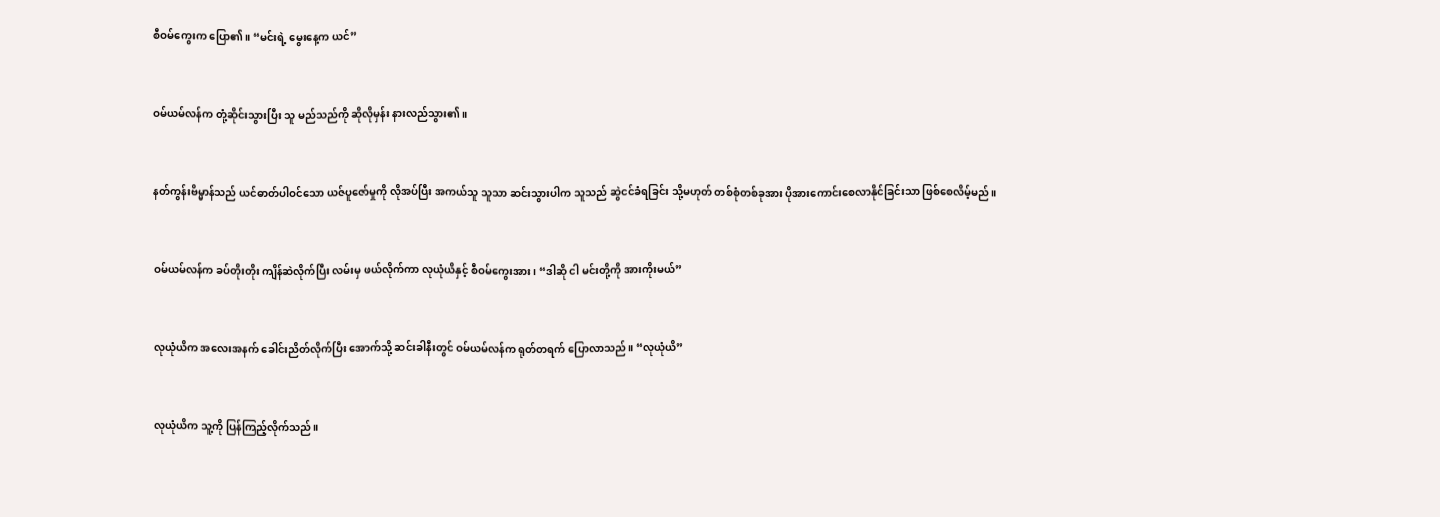စီဝမ်ကွေးက ပြော၏။ “မင်းရဲ့ မွေးနေ့က ယင်”


ဝမ်ယမ်လန်က တုံ့ဆိုင်းသွားပြီး သူ မည်သည်ကို ဆိုလိုမှန်း နားလည်သွား၏။


နတ်ကွန်းဗိမ္မာန်သည် ယင်ဓာတ်ပါဝင်သော ယဇ်ပူဇော်မှုကို လိုအပ်ပြီး အကယ်သူ သူသာ ဆင်းသွားပါက သူသည် ဆွဲငင်ခံရခြင်း သို့မဟုတ် တစ်စုံတစ်ခုအား ပိုအားကောင်းစေလာနိုင်ခြင်းသာ ဖြစ်စေလိမ့်မည်။


ဝမ်ယမ်လန်က ခပ်တိုးတိုး ကျိန်ဆဲလိုက်ပြီး လမ်းမှ ဖယ်လိုက်ကာ လုယုံယိနှင့် စီဝမ်ကွေးအား၊ “ဒါဆို ငါ မင်းတို့ကို အားကိုးမယ်”


လုယုံယိက အလေးအနက် ခေါင်းညိတ်လိုက်ပြီး အောက်သို့ ဆင်းခါနီးတွင် ဝမ်ယမ်လန်က ရုတ်တရက် ပြောလာသည်။ “လုယုံယိ”


လုယုံယိက သူ့ကို ပြန်ကြည့်လိုက်သည်။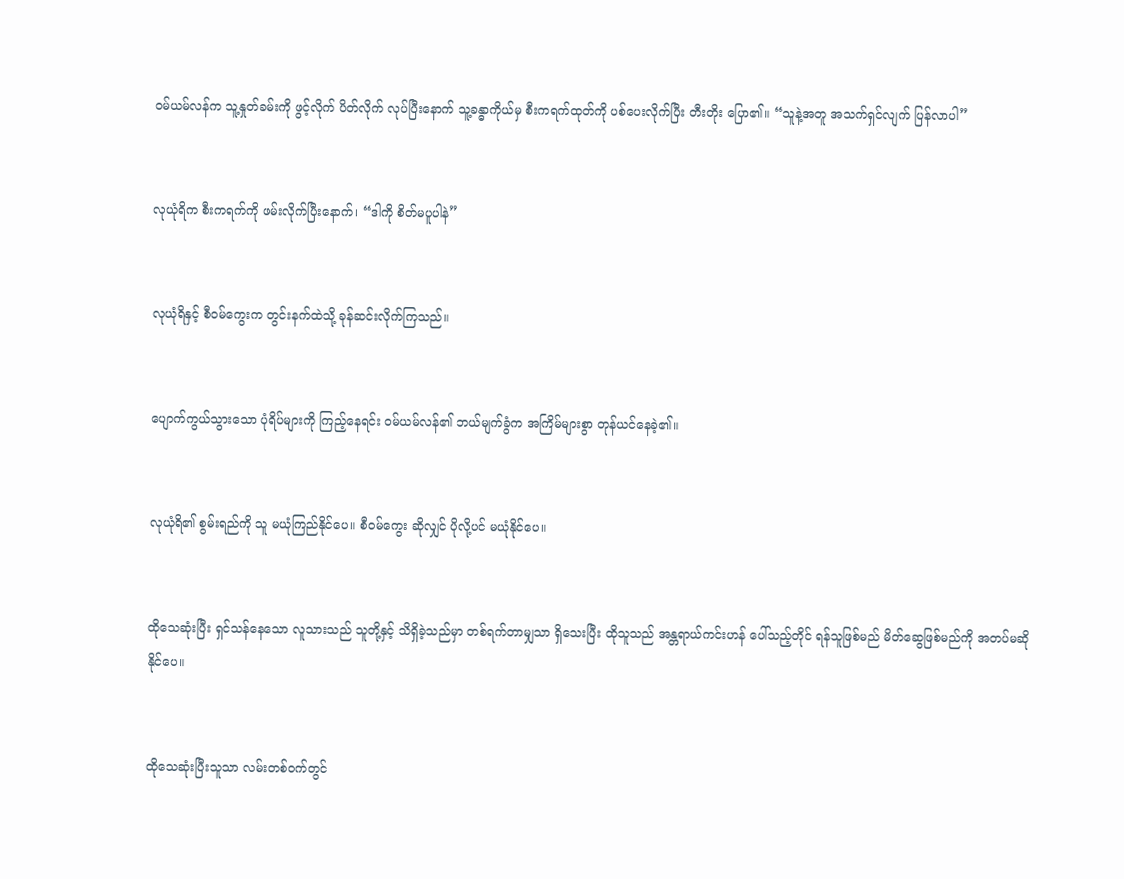ဝမ်ယမ်လန်က သူ့နှုတ်ခမ်းကို ဖွင့်လိုက် ပိတ်လိုက် လုပ်ပြီးနောက် သူ့ခန္ဓာကိုယ်မှ စီးကရက်ထုတ်ကို ပစ်ပေးလိုက်ပြီး တီးတိုး ပြော၏။ “သူနဲ့အတူ အသက်ရှင်လျက် ပြန်လာပါ”


လုယုံရိက စီးကရက်ကို ဖမ်းလိုက်ပြီးနောက်၊ “ဒါကို စိတ်မပူပါနဲ”


လုယုံရိနှင့် စီဝမ်ကွေးက တွင်းနက်ထဲသို့ ခုန်ဆင်းလိုက်ကြသည်။


ပျောက်ကွယ်သွားသော ပုံရိပ်များကို ကြည့်နေရင်း ဝမ်ယမ်လန်၏ ဘယ်မျက်ခွံက အကြိမ်များစွာ တုန်ယင်နေခဲ့၏။


လုယုံရိ၏ စွမ်းရည်ကို သူ မယုံကြည်နိုင်ပေ။ စီဝမ်ကွေး ဆိုလျှင် ပိုလို့ပင် မယုံနိုင်ပေ။


ထိုသေဆုံးပြီး ရှင်သန်နေသော လူသားသည် သူတို့နှင့် သိရှိခဲ့သည်မှာ တစ်ရက်တာမျှသာ ရှိသေးပြီး ထိုသူသည် အန္တရာယ်ကင်းဟန် ပေါ်သည့်တိုင် ရန်သူဖြစ်မည် မိတ်ဆွေဖြစ်မည်ကို အတပ်မဆိုနိုင်ပေ။


ထိုသေဆုံးပြီးသူသာ လမ်းတစ်ဝက်တွင်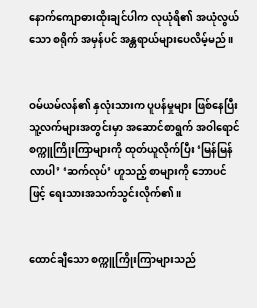နောက်ကျောဓားထိုးချင်ပါက လုယုံရိ၏ အယုံလွယ်သော စရိုက် အမှန်ပင် အန္တရာယ်များပေလိမ့်မည်။


ဝမ်ယမ်လန်၏ နှလုံးသားက ပူပန်မှုများ ဖြစ်နေပြီး သူ့လက်များအတွင်းမှာ အဆောင်စာရွက် အဝါရောင်စက္ကူကြိုးကြာများကို ထုတ်ယူလိုက်ပြီး ‘မြန်မြန်လာပါ’ ‘ဆက်လုပ်’ ဟူသည့် စာများကို ဘောပင်ဖြင့် ရေးသားအသက်သွင်းလိုက်၏။


ထောင်ချီသော စက္ကူကြိုးကြာများသည်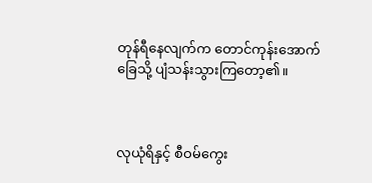တုန်ရီနေလျက်က တောင်ကုန်းအောက်ခြေသို့ ပျံသန်းသွားကြတော့၏။



လုယုံရိနှင့် စီဝမ်ကွေး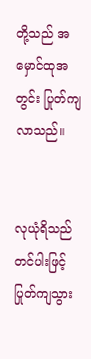တို့သည် အမှောင်ထုအတွင်း ပြုတ်ကျလာသည်။


လုယုံရိသည် တင်ပါးဖြင့် ပြုတ်ကျသွား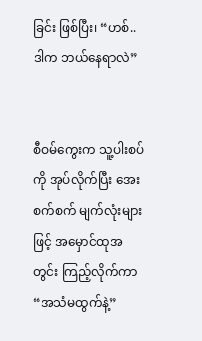ခြင်း ဖြစ်ပြီး၊ “ဟစ်.. ဒါက ဘယ်နေရာလဲ”


စီဝမ်ကွေးက သူ့ပါးစပ်ကို အုပ်လိုက်ပြီး အေးစက်စက် မျက်လုံးများဖြင့် အမှောင်ထုအတွင်း ကြည့်လိုက်ကာ “အသံမထွက်နဲ့”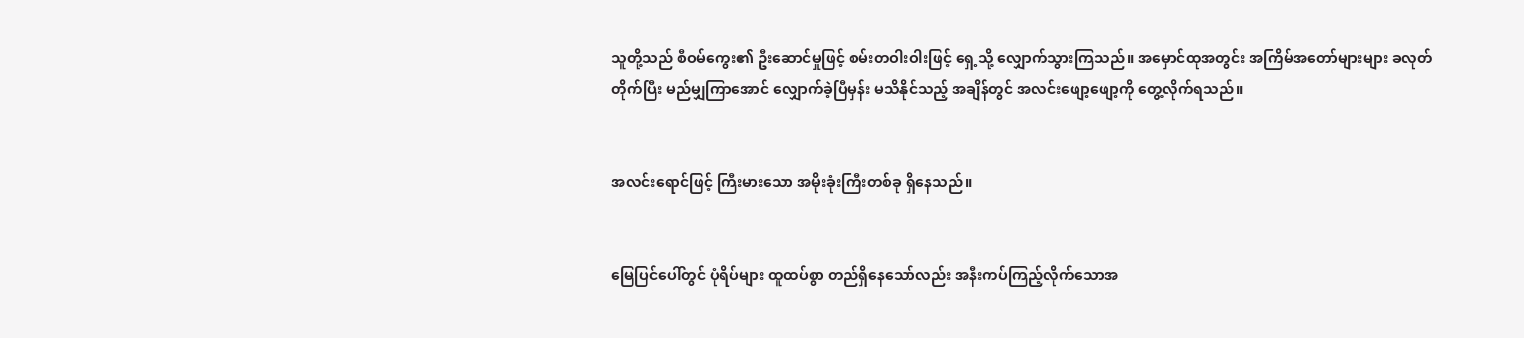သူတို့သည် စီဝမ်ကွေး၏ ဦးဆောင်မှုဖြင့် စမ်းတဝါးဝါးဖြင့် ရှေ့သို့ လျှောက်သွားကြသည်။ အမှောင်ထုအတွင်း အကြိမ်အတော်များများ ခလုတ်တိုက်ပြီး မည်မျှကြာအောင် လျှောက်ခဲ့ပြီမှန်း မသိနိုင်သည့် အချိန်တွင် အလင်းဖျော့ဖျော့ကို တွေ့လိုက်ရသည်။


အလင်းရောင်ဖြင့် ကြီးမားသော အမိုးခုံးကြီးတစ်ခု ရှိနေသည်။


မြေပြင်ပေါ်တွင် ပုံရိပ်များ ထူထပ်စွာ တည်ရှိနေသော်လည်း အနီးကပ်ကြည့်လိုက်သောအ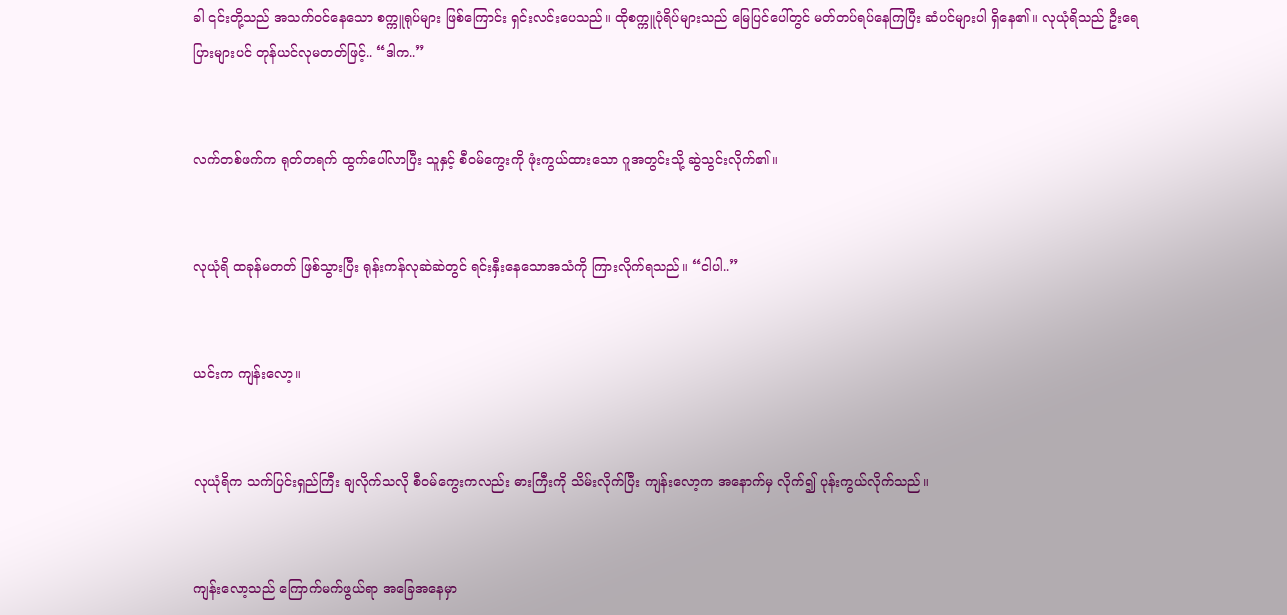ခါ ၎င်းတို့သည် အသက်ဝင်နေသော စက္ကူရုပ်များ ဖြစ်ကြောင်း ရှင်းလင်းပေသည်။ ထိုစက္ကူပုံရိပ်များသည် မြေပြင်ပေါ်တွင် မတ်တပ်ရပ်နေကြပြီး ဆံပင်များပါ ရှိနေ၏။ လုယုံရိသည် ဦးရေပြားများပင် တုန်ယင်လုမတတ်ဖြင့်.. “ဒါက..”


လက်တစ်ဖက်က ရုတ်တရက် ထွက်ပေါ်လာပြီး သူနှင့် စီဝမ်ကွေးကို ဖုံးကွယ်ထားသော ဂူအတွင်းသို့ ဆွဲသွင်းလိုက်၏။


လုယုံရိ ထခုန်မတတ် ဖြစ်သွားပြီး ရုန်းကန်လုဆဲဆဲတွင် ရင်းနှီးနေသောအသံကို ကြားလိုက်ရသည်။ “ငါပါ..”


ယင်းက ကျန်းလော့။


လုယုံရိက သက်ပြင်းရှည်ကြီး ချလိုက်သလို စီဝမ်ကွေးကလည်း ဓားကြီးကို သိမ်းလိုက်ပြီး ကျန်းလော့က အနောက်မှ လိုက်၍ ပုန်းကွယ်လိုက်သည်။


ကျန်းလော့သည် ကြောက်မက်ဖွယ်ရာ အခြေအနေမှာ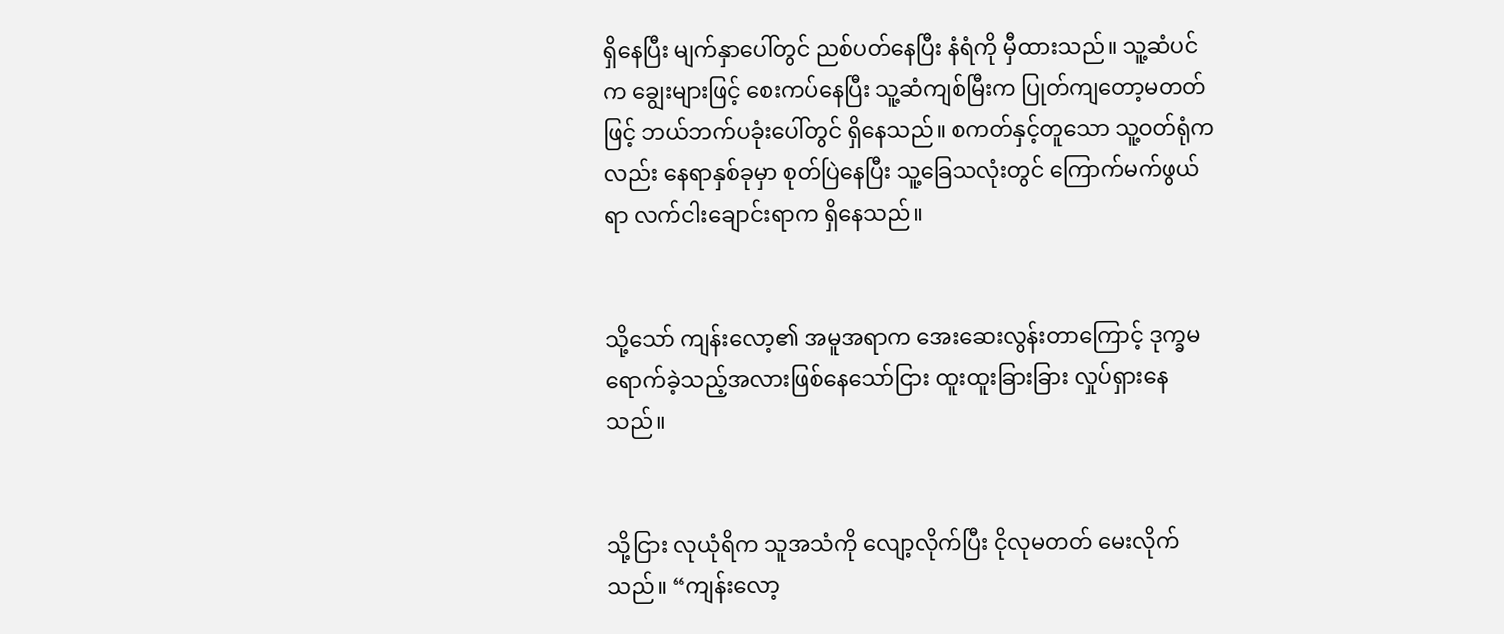ရှိနေပြီး မျက်နှာပေါ်တွင် ညစ်ပတ်နေပြီး နံရံကို မှီထားသည်။ သူ့ဆံပင်က ချွေးများဖြင့် စေးကပ်နေပြီး သူ့ဆံကျစ်မြီးက ပြုတ်ကျတော့မတတ်ဖြင့် ဘယ်ဘက်ပခုံးပေါ်တွင် ရှိနေသည်။ စကတ်နှင့်တူသော သူ့ဝတ်ရုံကလည်း နေရာနှစ်ခုမှာ စုတ်ပြဲနေပြီး သူ့ခြေသလုံးတွင် ကြောက်မက်ဖွယ်ရာ လက်ငါးချောင်းရာက ရှိနေသည်။


သို့သော် ကျန်းလော့၏ အမူအရာက အေးဆေးလွန်းတာကြောင့် ဒုက္ခမရောက်ခဲ့သည့်အလားဖြစ်နေသော်ငြား ထူးထူးခြားခြား လှုပ်ရှားနေသည်။


သို့ငြား လုယုံရိက သူအသံကို လျော့လိုက်ပြီး ငိုလုမတတ် မေးလိုက်သည်။ “ကျန်းလော့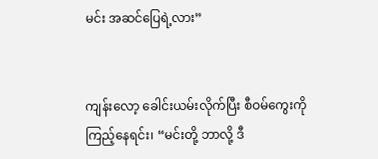မင်း အဆင်ပြေရဲ့လား”


ကျန်းလော့ ခေါင်းယမ်းလိုက်ပြီး စီဝမ်ကွေးကို ကြည့်နေရင်း၊ “မင်းတို့ ဘာလို့ ဒီ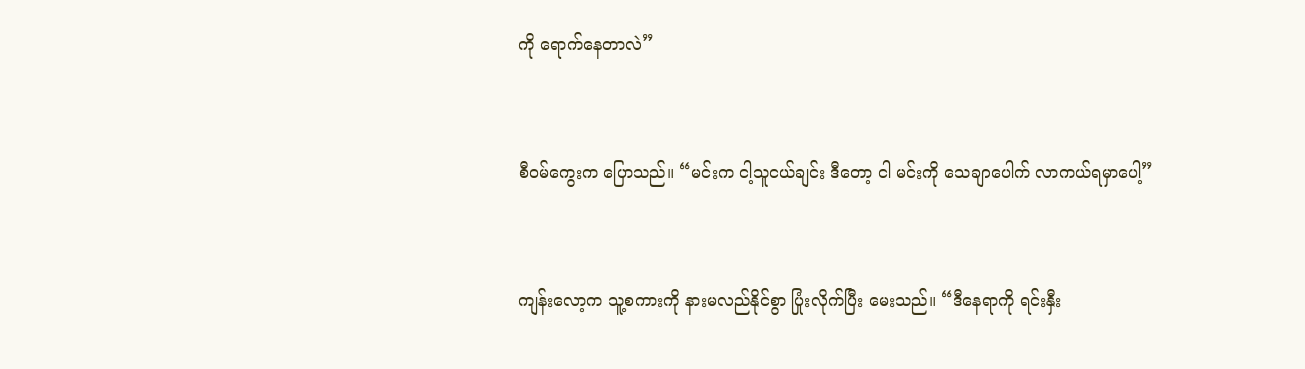ကို ရောက်နေတာလဲ”


စီဝမ်ကွေးက ပြောသည်။ “မင်းက ငါ့သူငယ်ချင်း ဒီတော့ ငါ မင်းကို သေချာပေါက် လာကယ်ရမှာပေါ့”


ကျန်းလော့က သူ့စကားကို နားမလည်နိုင်စွာ ပြုံးလိုက်ပြီး မေးသည်။ “ဒီနေရာကို ရင်းနှီး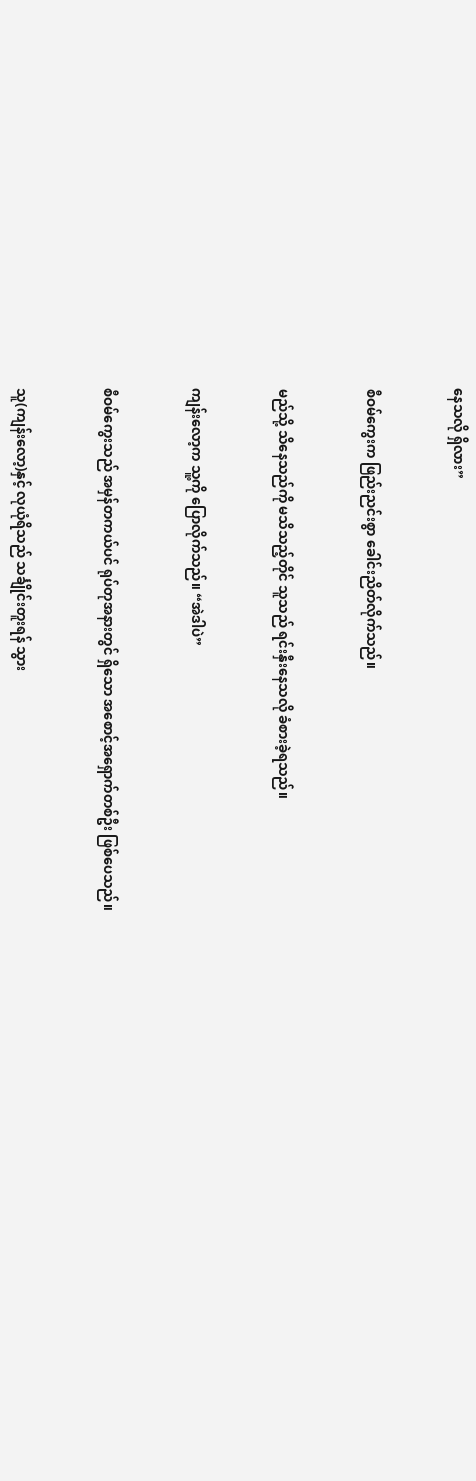နေသလို ရှိလား”


စီဝမ်ကွေးက ဖြည်းညင်းစွာ ခေါင်းညိတ်လိုက်သည်။


မည်သို့ သိနေသည်ကို မသိသည့်တိုင် သူသည် ရင်းနှီးနေသလို ခံစားခဲ့ရသည်။


ကျန်းလော့က သူ့ကို ပြောလိုက်သည်။ “အဲဒါပဲ”


စီဝမ်ကွေးသည် အမှန်တကယ်ပင် ရုပ်တုအနားတွင် ရှိသော အစောင့်အရှောက်တစ်ဦး ဖြစ်ပေသည်။


သူ(ကျန်းလော့)နှင့် လုယုံရိသည် သင်္ချိုင်းတူးရန် သွား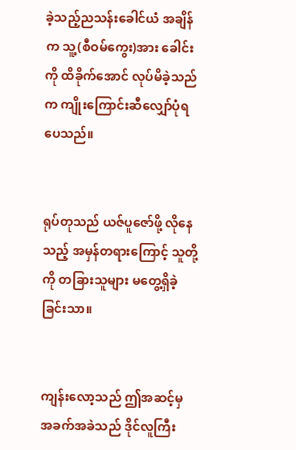ခဲ့သည့်ညသန်းခေါင်ယံ အချိန်က သူ့(စီဝမ်ကွေး)အား ခေါင်းကို ထိခိုက်အောင် လုပ်မိခဲ့သည်က ကျိုးကြောင်းဆီလျှော်ပုံရပေသည်။


ရုပ်တုသည် ယဇ်ပူဇော်ဖို့ လိုနေသည့် အမှန်တရားကြောင့် သူတို့ကို တခြားသူများ မတွေ့ရှိခဲ့ခြင်းသာ။


ကျန်းလော့သည် ဤအဆင့်မှ အခက်အခဲသည် ဒိုင်လူကြီး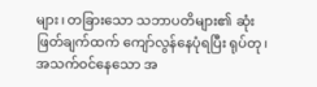များ၊ တခြားသော သဘာပတိများ၏ ဆုံးဖြတ်ချက်ထက် ကျော်လွန်နေပုံရပြီး ရုပ်တု၊ အသက်ဝင်နေသော အ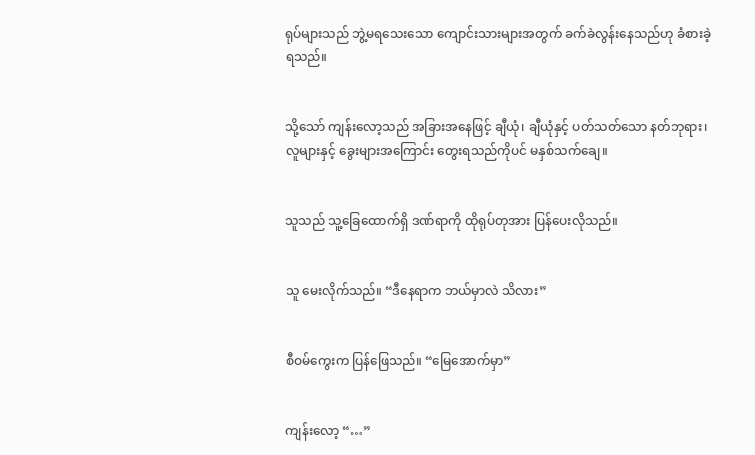ရုပ်များသည် ဘွဲ့မရသေးသော ကျောင်းသားများအတွက် ခက်ခဲလွန်းနေသည်ဟု ခံစားခဲ့ရသည်။


သို့သော် ကျန်းလော့သည် အခြားအနေဖြင့် ချီယုံ၊ ချီယုံနှင့် ပတ်သတ်သော နတ်ဘုရား၊ လူများနှင့် ခွေးများအကြောင်း တွေးရသည်ကိုပင် မနှစ်သက်ချေ။


သူသည် သူ့ခြေထောက်ရှိ ဒဏ်ရာကို ထိုရုပ်တုအား ပြန်ပေးလိုသည်။


သူ မေးလိုက်သည်။ “ဒီနေရာက ဘယ်မှာလဲ သိလား”


စီဝမ်ကွေးက ပြန်ဖြေသည်။ “မြေအောက်မှာ”


ကျန်းလော့ “…”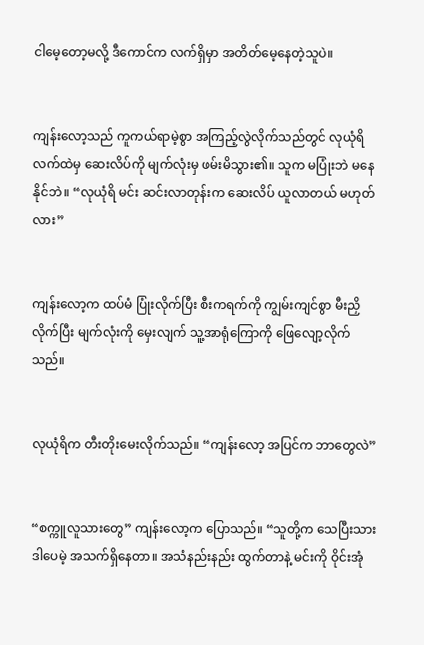ငါမေ့တော့မလို့ ဒီကောင်က လက်ရှိမှာ အတိတ်မေ့နေတဲ့သူပဲ။


ကျန်းလော့သည် ကူကယ်ရာမဲ့စွာ အကြည့်လွဲလိုက်သည်တွင် လုယုံရိ လက်ထဲမှ ဆေးလိပ်ကို မျက်လုံးမှ ဖမ်းမိသွား၏။ သူက မပြုံးဘဲ မနေနိုင်ဘဲ။ “လုယုံရိ မင်း ဆင်းလာတုန်းက ဆေးလိပ် ယူလာတယ် မဟုတ်လား”


ကျန်းလော့က ထပ်မံ ပြုံးလိုက်ပြီး စီးကရက်ကို ကျွမ်းကျင်စွာ မီးညှိလိုက်ပြီး မျက်လုံးကို မှေးလျက် သူ့အာရုံကြောကို ဖြေလျော့လိုက်သည်။


လုယုံရိက တီးတိုးမေးလိုက်သည်။ “ကျန်းလော့ အပြင်က ဘာတွေလဲ”


“စက္ကူလူသားတွေ” ကျန်းလော့က ပြောသည်။ “သူတို့က သေပြီးသား ဒါပေမဲ့ အသက်ရှိနေတာ။ အသံနည်းနည်း ထွက်တာနဲ့ မင်းကို ဝိုင်းအုံ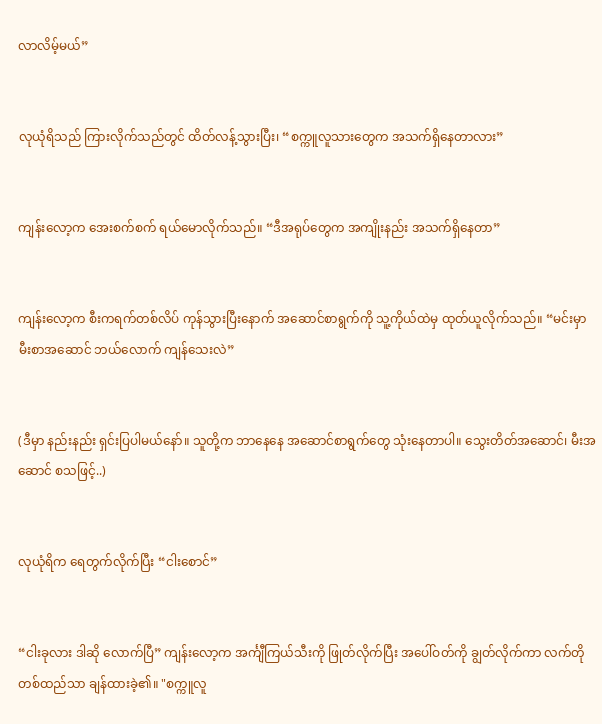လာလိမ့်မယ်”


လုယုံရိသည် ကြားလိုက်သည်တွင် ထိတ်လန့်သွားပြီး၊ “စက္ကူလူသားတွေက အသက်ရှိနေတာလား”


ကျန်းလော့က အေးစက်စက် ရယ်မောလိုက်သည်။ “ဒီအရုပ်တွေက အကျိုးနည်း အသက်ရှိနေတာ”


ကျန်းလော့က စီးကရက်တစ်လိပ် ကုန်သွားပြီးနောက် အဆောင်စာရွက်ကို သူ့ကိုယ်ထဲမှ ထုတ်ယူလိုက်သည်။ “မင်းမှာ မီးစာအဆောင် ဘယ်လောက် ကျန်သေးလဲ”


(ဒီမှာ နည်းနည်း ရှင်းပြပါမယ်နော်။ သူတို့က ဘာနေနေ အဆောင်စာရွက်တွေ သုံးနေတာပါ။ သွေးတိတ်အဆောင်၊ မီးအဆောင် စသဖြင့်..)


လုယုံရိက ရေတွက်လိုက်ပြီး “ငါးစောင်”


“ငါးခုလား ဒါဆို လောက်ပြီ” ကျန်းလော့က အင်္ကျီကြယ်သီးကို ဖြုတ်လိုက်ပြီး အပေါ်ဝတ်ကို ချွတ်လိုက်ကာ လက်တိုတစ်ထည်သာ ချန်ထားခဲ့၏။ "စက္ကူလူ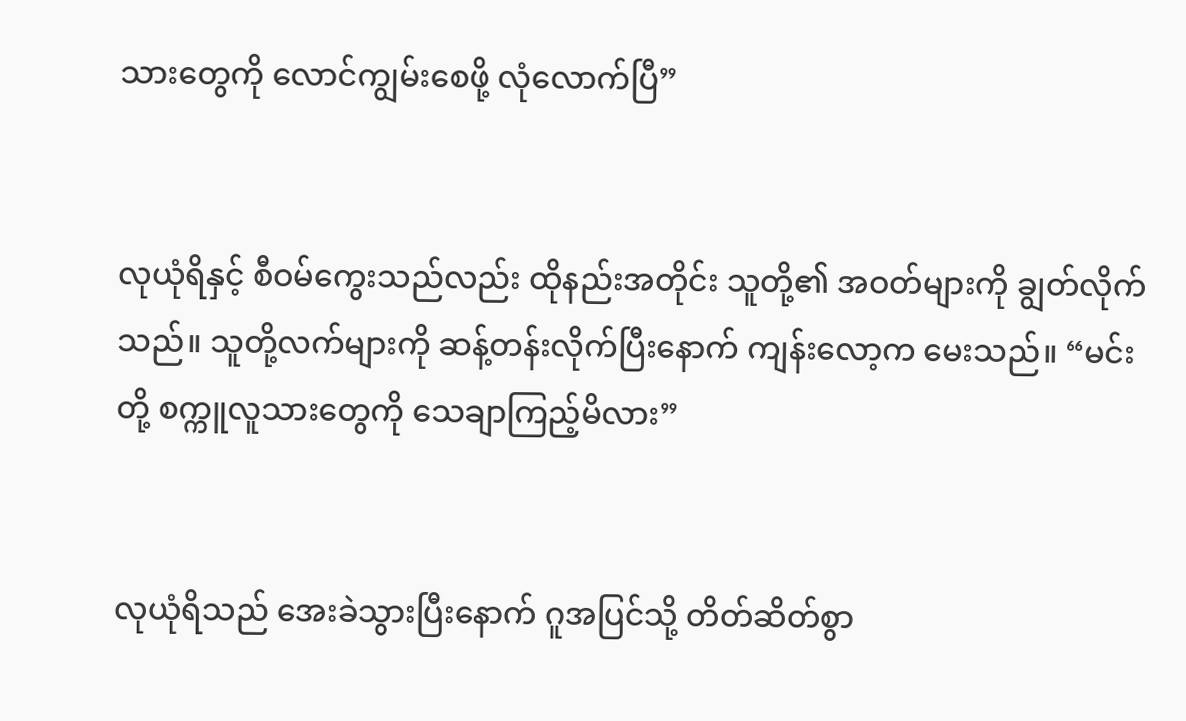သားတွေကို လောင်ကျွမ်းစေဖို့ လုံလောက်ပြီ”


လုယုံရိနှင့် စီဝမ်ကွေးသည်လည်း ထိုနည်းအတိုင်း သူတို့၏ အဝတ်များကို ချွတ်လိုက်သည်။ သူတို့လက်များကို ဆန့်တန်းလိုက်ပြီးနောက် ကျန်းလော့က မေးသည်။ “မင်းတို့ စက္ကူလူသားတွေကို သေချာကြည့်မိလား”


လုယုံရိသည် အေးခဲသွားပြီးနောက် ဂူအပြင်သို့ တိတ်ဆိတ်စွာ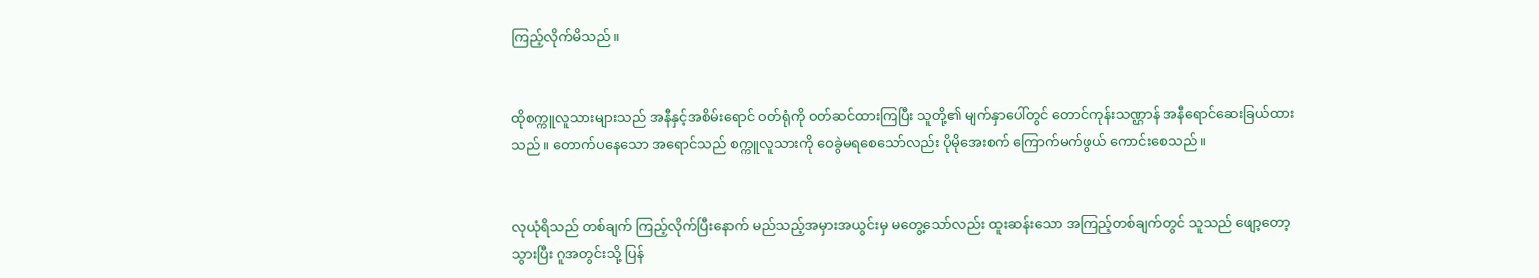ကြည့်လိုက်မိသည်။


ထိုစက္ကူလူသားများသည် အနီနှင့်အစိမ်းရောင် ဝတ်ရုံကို ဝတ်ဆင်ထားကြပြီး သူတို့၏ မျက်နှာပေါ်တွင် တောင်ကုန်းသဏ္ဌာန် အနီရောင်ဆေးခြယ်ထားသည်။ တောက်ပနေသော အရောင်သည် စက္ကူလူသားကို ဝေခွဲမရစေသော်လည်း ပိုမိုအေးစက် ကြောက်မက်ဖွယ် ကောင်းစေသည်။


လုယုံရိသည် တစ်ချက် ကြည့်လိုက်ပြီးနောက် မည်သည့်အမှားအယွင်းမှ မတွေ့သော်လည်း ထူးဆန်းသော အကြည့်တစ်ချက်တွင် သူသည် ဖျော့တော့သွားပြီး ဂူအတွင်းသို့ ပြန်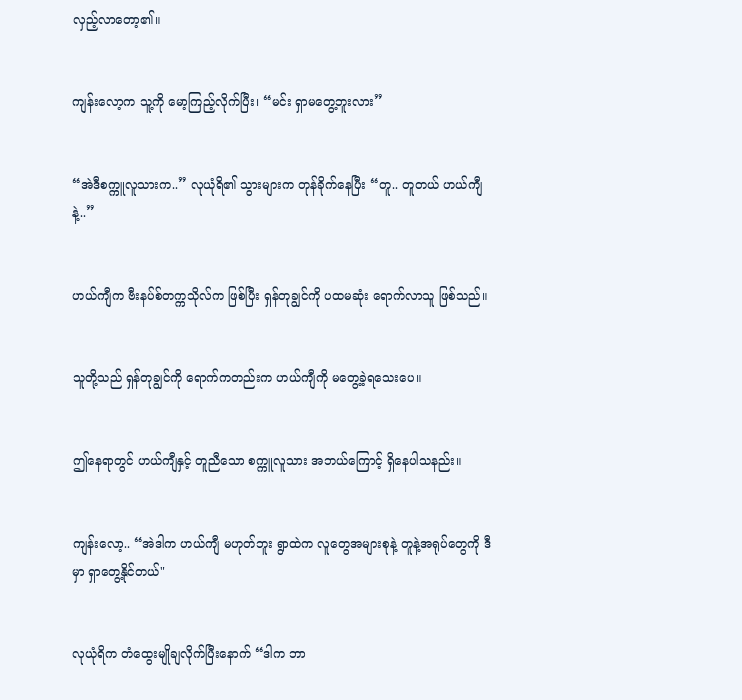လှည့်လာတော့၏။


ကျန်းလော့က သူ့ကို မော့ကြည့်လိုက်ပြီး၊ “မင်း ရှာမတွေ့ဘူးလား”


“အဲဒီစက္ကူလူသားက..” လုယုံရိ၏ သွားများက တုန်ခိုက်နေပြီး “တူ.. တူတယ် ဟယ်ကျီနဲ့..”


ဟယ်ကျီက ဗီးနပ်စ်တက္ကသိုလ်က ဖြစ်ပြီး ရှန်တုချွင်ကို ပထမဆုံး ရောက်လာသူ ဖြစ်သည်။


သူတို့သည် ရှန်တုချွင်ကို ရောက်ကတည်းက ဟယ်ကျီကို မတွေ့ခဲ့ရသေးပေ။


ဤနေရာတွင် ဟယ်ကျီနှင့် တူညီသော စက္ကူလူသား အဘယ်ကြောင့် ရှိနေပါသနည်း။


ကျန်းလော့.. “အဲဒါက ဟယ်ကျီ မဟုတ်ဘူး ရွာထဲက လူတွေအများစုနဲ့ တူနဲ့အရုပ်တွေကို ဒီမှာ ရှာတွေ့နိုင်တယ်"


လုယုံရိက တံထွေးမျိုချလိုက်ပြီးနောက် “ဒါက ဘာ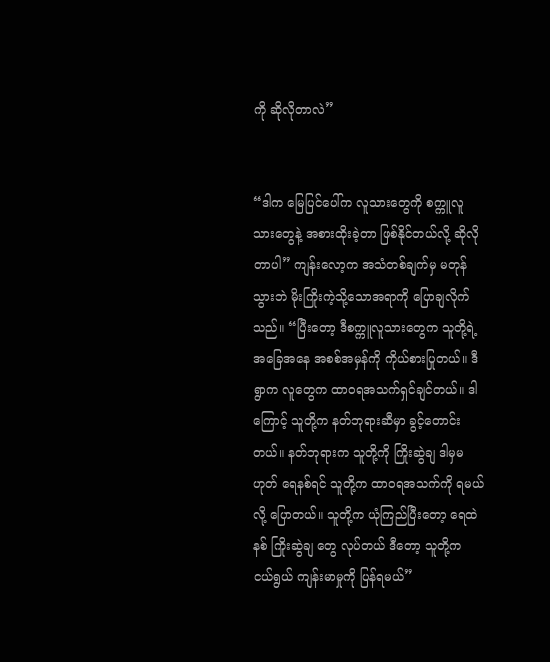ကို ဆိုလိုတာလဲ”


“ဒါက မြေပြင်ပေါ်က လူသားတွေကို စက္ကူလူသားတွေနဲ့ အစားထိုးခဲ့တာ ဖြစ်နိုင်တယ်လို့ ဆိုလိုတာပါ” ကျန်းလော့က အသံတစ်ချက်မှ မတုန်သွားဘဲ မိုးကြိုးကဲ့သို့သောအရာကို ပြောချလိုက်သည်။ “ပြီးတော့ ဒီစက္ကူလူသားတွေက သူတို့ရဲ့ အခြေအနေ အစစ်အမှန်ကို ကိုယ်စားပြုတယ်။ ဒီရွာက လူတွေက ထာဝရအသက်ရှင်ချင်တယ်။ ဒါကြောင့် သူတို့က နတ်ဘုရားဆီမှာ ခွင့်တောင်းတယ်။ နတ်ဘုရားက သူတို့ကို ကြိုးဆွဲချ ဒါမှမဟုတ် ရေနစ်ရင် သူတို့က ထာဝရအသက်ကို ရမယ်လို့ ပြောတယ်။ သူတို့က ယုံကြည်ပြီးတော့ ရေထဲနစ် ကြိုးဆွဲချ တွေ လုပ်တယ် ဒီတော့ သူတို့က ငယ်ရွယ် ကျန်းမာမှုကို ပြန်ရမယ်”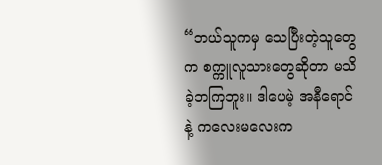“ဘယ်သူကမှ သေပြီးတဲ့သူတွေက စက္ကူလူသားတွေဆိုတာ မသိခဲ့ဘကြဘူး။ ဒါပေမဲ့ အနီရောင်နဲ့ ကလေးမလေးက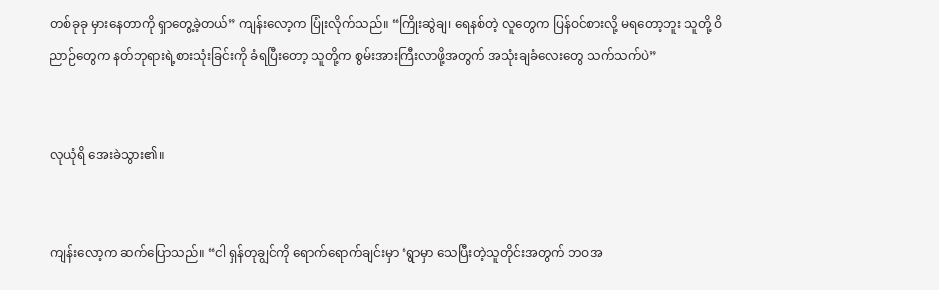တစ်ခုခု မှားနေတာကို ရှာတွေ့ခဲ့တယ်” ကျန်းလော့က ပြုံးလိုက်သည်။ “ကြိုးဆွဲချ၊ ရေနစ်တဲ့ လူတွေက ပြန်ဝင်စားလို့ မရတော့ဘူး သူတို့ ဝိညာဉ်တွေက နတ်ဘုရားရဲ့စားသုံးခြင်းကို ခံရပြီးတော့ သူတို့က စွမ်းအားကြီးလာဖို့အတွက် အသုံးချခံလေးတွေ သက်သက်ပဲ”


လုယုံရိ အေးခဲသွား၏။


ကျန်းလော့က ဆက်ပြောသည်။ “ငါ ရှန်တုချွင်ကို ရောက်ရောက်ချင်းမှာ ‘ရွာမှာ သေပြီးတဲ့သူတိုင်းအတွက် ဘဝအ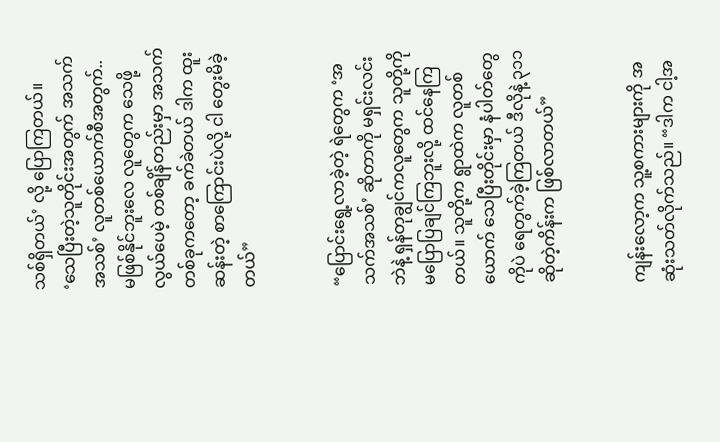သစ်ရှိတယ်’ လို့ ပြောကြတယ်။ ‘သေပြီးတဲ့သူတိုင်းအတွက် အသက်အသစ်’ လူတစ်ယောက်စီအတွက်.. မဖြစ်နိုင်ဘူးလေ လူတွေက သေဖို့လွယ်ပေမဲ့ တစ်ချိန်တည်းမှာ အသက်တစ်ခုကတော့ ခက်ခဲတယ် ဒါက ထူးဆန်းတဲ့ စာကြောင်းပဲလို့ ငါ တွေးမိခဲ့တယ်”


“ပြောင်းရွေ့လာခဲ့တဲ့ ရဲတွေက ‘အသက်အသစ်’ ဆိုတာကို မရှင်းလင်းဘဲနဲ့ ရှန်တုချွင်ကလူတွေက သူတို့ကို မပြောပြချင်ကြဘူးလို့ ထင်နေကြတယ်။ သူတို့က ရွာထဲက လူတစ်ယောက် သေပြီးတိုင်းမှာ နံပါတ်တွေကိုပဲ ရေတွက်ခဲ့ကြတယ် ဒီလိုနဲ့ ၃၁၁ ဆိုတဲ့ကိန်းက ဖြစ်လာတယ်”


ကျန်းလော့က သူ့စကားများကို အဆုံးသတ်လိုက်သည်။ “ဒါက ငါ့အ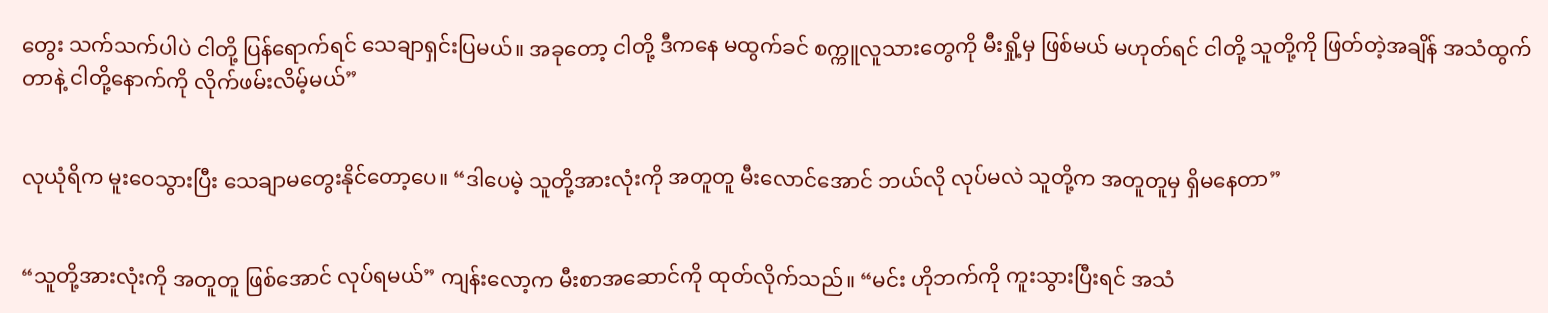တွေး သက်သက်ပါပဲ ငါတို့ ပြန်ရောက်ရင် သေချာရှင်းပြမယ်။ အခုတော့ ငါတို့ ဒီကနေ မထွက်ခင် စက္ကူလူသားတွေကို မီးရှို့မှ ဖြစ်မယ် မဟုတ်ရင် ငါတို့ သူတို့ကို ဖြတ်တဲ့အချိန် အသံထွက်တာနဲ့ ငါတို့နောက်ကို လိုက်ဖမ်းလိမ့်မယ်”


လုယုံရိက မူးဝေသွားပြီး သေချာမတွေးနိုင်တော့ပေ။ “ဒါပေမဲ့ သူတို့အားလုံးကို အတူတူ မီးလောင်အောင် ဘယ်လို လုပ်မလဲ သူတို့က အတူတူမှ ရှိမနေတာ”


“သူတို့အားလုံးကို အတူတူ ဖြစ်အောင် လုပ်ရမယ်” ကျန်းလော့က မီးစာအဆောင်ကို ထုတ်လိုက်သည်။ “မင်း ဟိုဘက်ကို ကူးသွားပြီးရင် အသံ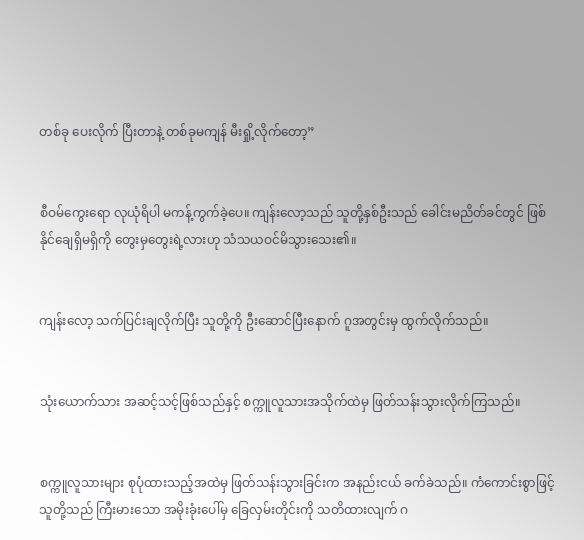တစ်ခု ပေးလိုက် ပြီးတာနဲ့ တစ်ခုမကျန် မီးရှို့လိုက်တော့”


စီဝမ်ကွေးရော လုယုံရိပါ မကန့်ကွက်ခဲ့ပေ။ ကျန်းလော့သည် သူတို့နှစ်ဦးသည် ခေါင်းမညိတ်ခင်တွင် ဖြစ်နိုင်ချေရှိမရှိကို တွေးမှတွေးရဲ့လားဟု သံသယဝင်မိသွားသေး၏။


ကျန်းလော့ သက်ပြင်းချလိုက်ပြီး သူတို့ကို ဦးဆောင်ပြီးနောက် ဂူအတွင်းမှ ထွက်လိုက်သည်။


သုံးယောက်သား အဆင့်သင့်ဖြစ်သည်နှင့် စက္ကူလူသားအသိုက်ထဲမှ ဖြတ်သန်းသွားလိုက်ကြသည်။


စက္ကူလူသားများ စုပုံထားသည့်အထဲမှ ဖြတ်သန်းသွားခြင်းက အနည်းငယ် ခက်ခဲသည်။ ကံကောင်းစွာဖြင့် သူတို့သည် ကြီးမားသော အမိုးခုံးပေါ်မှ ခြေလှမ်းတိုင်းကို သတိထားလျက် ဂ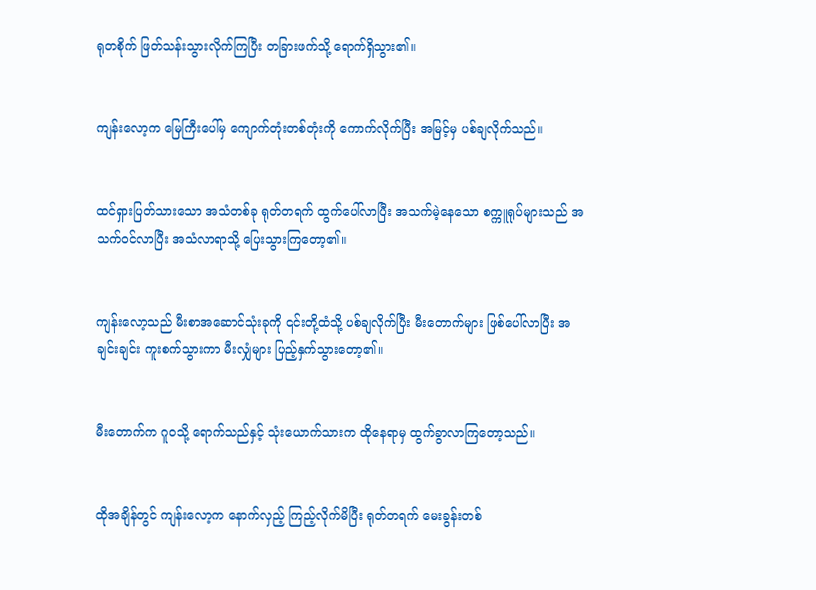ရုတစိုက် ဖြတ်သန်းသွားလိုက်ကြပြီး တခြားဖက်သို့ ရောက်ရှိသွား၏။


ကျန်းလော့က မြေကြီးပေါ်မှ ကျောက်တုံးတစ်တုံးကို ကောက်လိုက်ပြီး အမြင့်မှ ပစ်ချလိုက်သည်။


ထင်ရှားပြတ်သားသော အသံတစ်ခု ရုတ်တရက် ထွက်ပေါ်လာပြီး အသက်မဲ့နေသော စက္ကူရုပ်များသည် အသက်ဝင်လာပြီး အသံလာရာသို့ ပြေးသွားကြတော့၏။


ကျန်းလော့သည် မီးစာအဆောင်သုံးခုကို ၎င်းတို့ထံသို့ ပစ်ချလိုက်ပြီး မီးတောက်များ ဖြစ်ပေါ်လာပြီး အချင်းချင်း ကူးစက်သွားကာ မီးလျှံများ ပြည့်နှက်သွားတော့၏။


မီးတောက်က ဂူဝသို့ ရောက်သည်နှင့် သုံးယောက်သားက ထိုနေရာမှ ထွက်ခွာလာကြတော့သည်။


ထိုအချိန်တွင် ကျန်းလော့က နောက်လှည့် ကြည့်လိုက်မိပြီး ရုတ်တရက် မေးခွန်းတစ်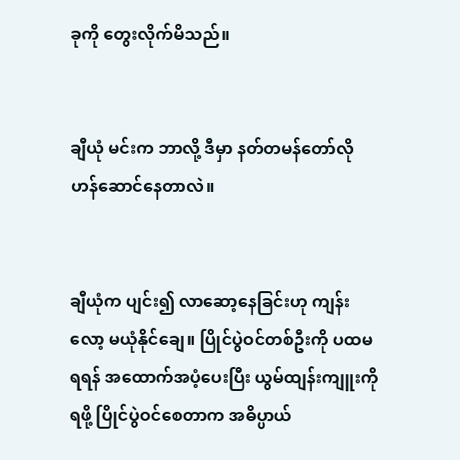ခုကို တွေးလိုက်မိသည်။


ချီယုံ မင်းက ဘာလို့ ဒီမှာ နတ်တမန်တော်လို ဟန်ဆောင်နေတာလဲ။


ချီယုံက ပျင်း၍ လာဆော့နေခြင်းဟု ကျန်းလော့ မယုံနိုင်ချေ။ ပြိုင်ပွဲဝင်တစ်ဦးကို ပထမရရန် အထောက်အပံ့ပေးပြီး ယွမ်ထျန်းကျူးကို ရဖို့ ပြိုင်ပွဲဝင်စေတာက အဓိပ္ပာယ်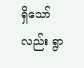ရှိသော်လည်း ရွာ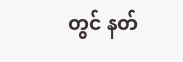တွင် နတ်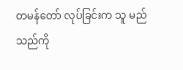တမန်တော် လုပ်ခြင်းက သူ မည်သည်ကို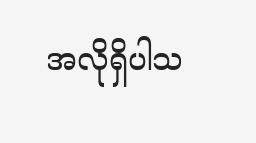အလိုရှိပါသ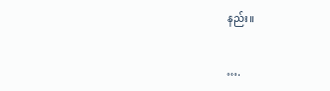နည်း။


….